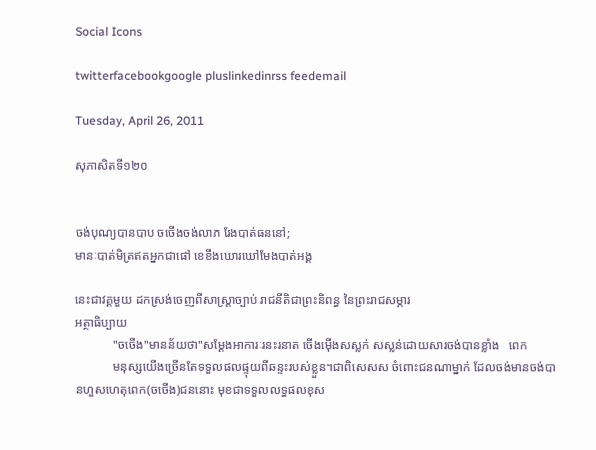Social Icons

twitterfacebookgoogle pluslinkedinrss feedemail

Tuesday, April 26, 2011

សុភាសិតទី១២០


ចង់បុណ្យបានបាប ចចើងចង់លាភ រែងបាត់ធននៅ;
មានៈបាត់មិត្រឥតអ្នកជាផៅ ខេខឹងឃោរឃៅមែងបាត់អង្គ

នេះជាវគ្គមួយ ដកស្រង់ចេញពីសាស្ត្រាច្បាប់ រាជនីតិជាព្រះនិពន្ធ នៃព្រះរាជសម្ភារ
អត្ថាធិប្បាយ
            "ចចើង"មានន័យថា"សម្តែងអាការៈរនះរនាត ចើងម៉ើងសស្លក់ សស្លន់ដោយសារចង់បានខ្លាំង   ពេក
            មនុស្សយើងច្រើនតែទទួលផលផ្ទុយពីឆន្ទះរបស់ខ្លួន។ជាពិសេសស ចំពោះជនណាម្នាក់ ដែលចង់មានចង់បានហួសហេតុពេក(ចចើង)ជននោះ មុខជាទទួលលទ្ធផលខុស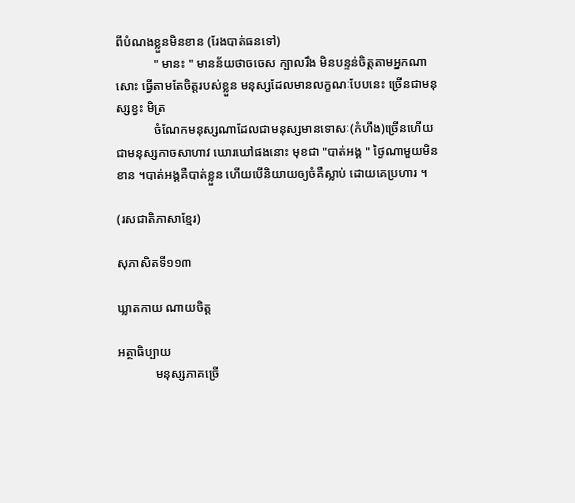ពីបំណងខ្លួនមិនខាន (រែងបាត់ធនទៅ)
            " មានះ " មានន័យថាចចេស ក្បាលរឹង មិនបន្ទន់ចិត្តតាមអ្នកណាសោះ ធ្វើតាមតែចិត្តរបស់ខ្លួន មនុស្សដែលមានលក្ខណៈបែបនេះ ច្រើនជាមនុស្សខ្វះ មិត្រ
            ចំណែកមនុស្សណាដែលជាមនុស្សមានទោសៈ(កំហឹង)ច្រើនហើយ ជាមនុស្សកាចសាហាវ ឃោរឃៅផងនោះ មុខជា "បាត់អង្គ " ថ្ងៃណាមួយមិនខាន ។បាត់អង្គគឺបាត់ខ្លួន ហើយបើនិយាយឲ្យចំគឺស្លាប់ ដោយគេប្រហារ ។

(រសជាតិភាសាខ្មែរ)

សុភាសិតទី១១៣

ឃ្លាតកាយ ណាយចិត្ត

អត្ថាធិប្បាយ
            មនុស្សភាគច្រើ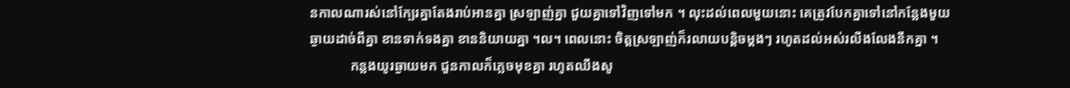នកាលណារស់នៅក្បែរគ្នាតែងរាប់អានគ្នា ស្រឡាញ់គ្នា ជួយគ្នាទៅវិញទៅមក ។ លុះដល់ពេលមួយនោះ គេត្រូវបែកគ្នាទៅនៅកន្លែងមួយ ឆ្ងាយដាច់ពីគ្នា ខានទាក់ទងគ្នា ខាននិយាយគ្នា ។ល។ ពេលនោះ ចិត្តស្រឡាញ់ក៏រលាយបន្តិចម្តងៗ រហូតដល់អស់រលីងលែងនឹកគ្នា ។
            កន្លងយូរឆ្ងាយមក ជួនកាលក៏ភ្លេចមុខគ្នា រហូតឈឹងសូ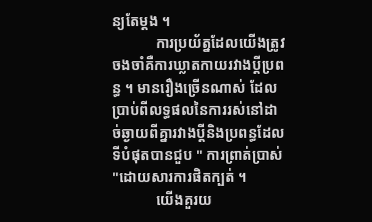ន្យតែម្តង ។
            ការប្រយ័ត្នដែលយើងត្រូវចងចាំគឺការឃ្លាតកាយរវាងប្តីប្រពន្ធ ។ មានរឿងច្រើនណាស់ ដែលប្រាប់ពីលទ្ធផលនៃការរស់នៅដាច់ឆ្ងាយពីគ្នារវាងប្តីនិងប្រពន្ធដែលទីបំផុតបានជួប " ការព្រាត់ប្រាស់ "ដោយសារការផិតក្បត់ ។
            យើងគួរយ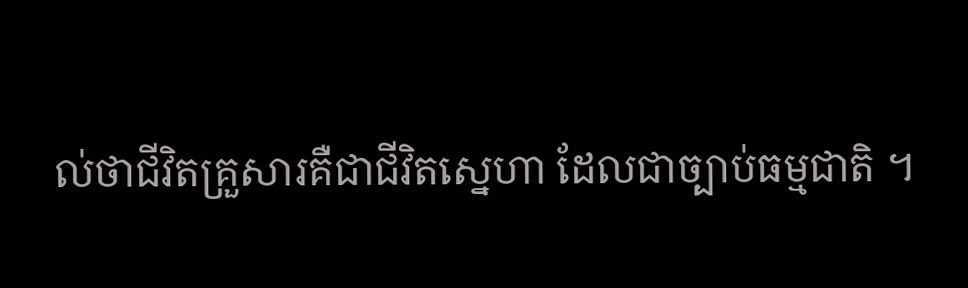ល់ថាជីវិតគ្រួសារគឺជាជីវិតស្នេហា ដែលជាច្បាប់ធម្មជាតិ ។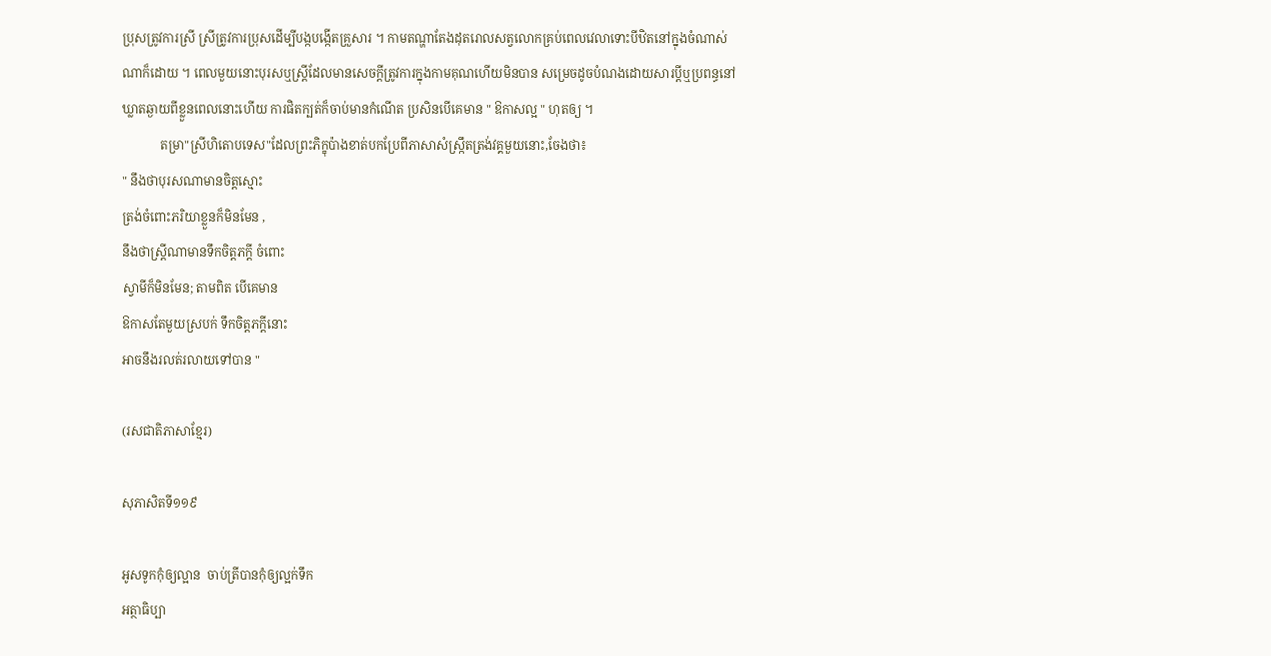ប្រុសត្រូវការស្រី ស្រីត្រូវការប្រុសដើម្បីបង្កបង្កើតគ្រួសារ ។ កាមតណ្ហាតែងដុតរោលសត្វលោកគ្រប់ពេលវេលាទោះបីឋិតនៅក្នុងចំណាស់ណាក៏ដោយ ។ ពេលមួយនោះបុរសឬស្ត្រីដែលមានសេចក្តីត្រូវការក្នុងកាមគុណហើយមិនបាន សម្រេចដូចបំណងដោយសារប្តីឬប្រពន្ធនៅឃ្លាតឆ្ងាយពីខ្លួនពេលនោះហើយ ការផិតក្បត់ក៏ចាប់មានកំណើត ប្រសិនបើគេមាន " ឱកាសល្អ " ហុតឲ្យ ។
            តម្រា"ស្រីហិតោបទេស"ដែលព្រះភិក្ខុប៉ាងខាត់បកប្រែពីភាសាសំស្ក្រឹតត្រង់វគ្គមួយនោះ,ចែងថា៖
" នឹងថាបុរសណាមានចិត្តស្មោះ
ត្រង់ចំពោះភរិយាខ្លួនក៏មិនមែន ,
នឹងថាស្ត្រីណាមានទឹកចិត្តភក្តី ចំពោះ
ស្វាមីក៏មិនមែន; តាមពិត បើគេមាន
ឱកាសតែមួយស្របក់ ទឹកចិត្តភក្តីនោះ
អាចនឹងរលត់រលាយទៅបាន "

(រសជាតិភាសាខ្មែរ)

សុភាសិតទី១១៩

អូសទូកកុំឲ្យល្អាន  ចាប់ត្រីបានកុំឲ្យល្អក់ទឹក
អត្ថាធិប្បា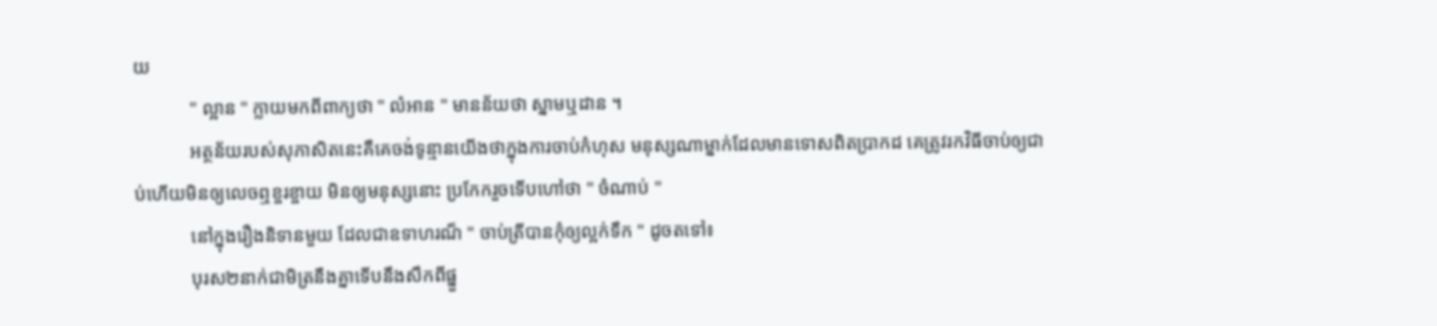យ
            " ល្អាន " ក្លាយមកពីពាក្យថា " លំអាន " មានន័យថា ស្នាមឬដាន ។
            អត្ថន័យរបស់សុភាសិតនេះគឺគេចង់ទូន្មានយើងថាក្នុងការចាប់កំហុស មនុស្សណាម្នាក់ដែលមានទោសពិតប្រាកដ គេត្រូវរកវិធីចាប់ឲ្យជាប់ហើយមិនឲ្យលេចឮខ្ចរខ្ចាយ មិនឲ្យមនុស្សនោះ ប្រកែករួចទើបហៅថា " ចំណាប់ "
            នៅក្នុងរឿងនិទានមួយ ដែលជាឧទាហរណ៏ " ចាប់ត្រីបានកុំឲ្យល្អក់ទឹក " ដូចតទៅ៖
            បុរស២នាក់ជាមិត្រនឹងគ្នាទើបនឹងសឹកពីផ្នួ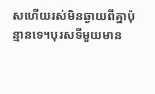សហើយរស់មិនឆ្ងាយពីគ្នាប៉ុន្មានទេ។បុរសទីមួយមាន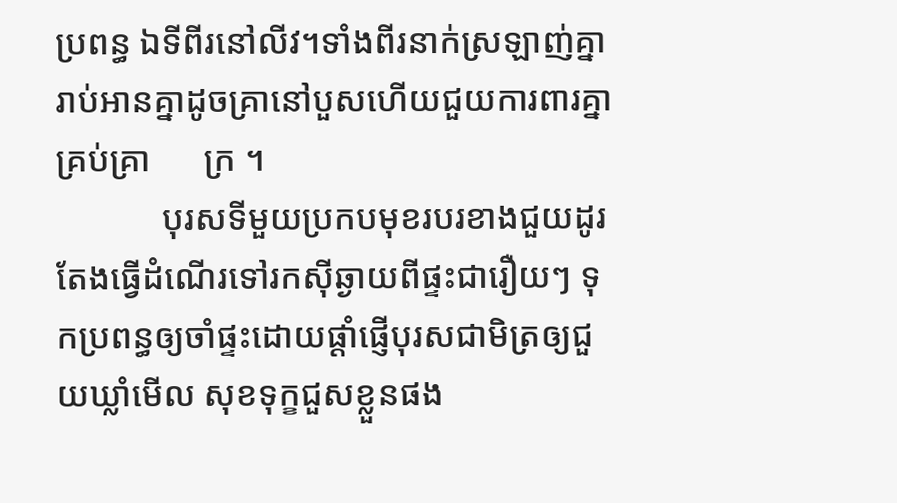ប្រពន្ធ ឯទីពីរនៅលីវ។ទាំងពីរនាក់ស្រឡាញ់គ្នា រាប់អានគ្នាដូចគ្រានៅបួសហើយជួយការពារគ្នា គ្រប់គ្រា      ក្រ ។
            បុរសទីមួយប្រកបមុខរបរខាងជួយដូរតែងធ្វើដំណើរទៅរកស៊ីឆ្ងាយពីផ្ទះជារឿយៗ ទុកប្រពន្ធឲ្យចាំផ្ទះដោយផ្តាំផ្ញើបុរសជាមិត្រឲ្យជួយឃ្លាំមើល សុខទុក្ខជួសខ្លួនផង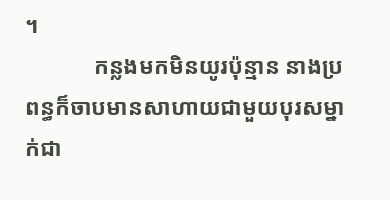។
            កន្លងមកមិនយូរប៉ុន្មាន នាងប្រពន្ធក៏ចាបមានសាហាយជាមួយបុរសម្នាក់ជា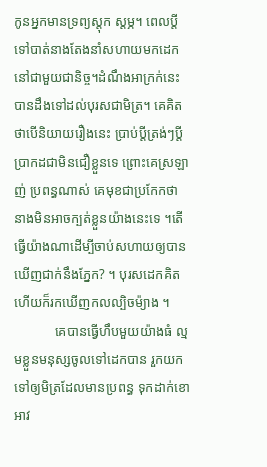កូនអ្នកមានទ្រព្យស្តុក ស្តម្ភ។ ពេលប្តីទៅបាត់នាងតែងនាំសហាយមកដេកនៅជាមួយជានិច្ច។ដំណឹងអាក្រក់នេះបានដឹងទៅដល់បុរសជាមិត្រ។ គេគិតថាបើនិយាយរឿងនេះ ប្រាប់ប្តីត្រង់ៗប្តីប្រាកដជាមិនជឿខ្លួនទេ ព្រោះគេស្រឡាញ់ ប្រពន្ធណាស់ គេមុខជាប្រកែកថានាងមិនអាចក្បត់ខ្លួនយ៉ាងនេះទេ ។តើធ្វើយ៉ាងណាដើម្បីចាប់សហាយឲ្យបានឃើញជាក់នឹងភ្នែក? ។ បុរសដេកគិតហើយក៏រកឃើញកលល្បិចម៉្យាង ។
            គេបានធ្វើហឹបមួយយ៉ាងធំ ល្មមខ្លួនមនុស្សចូលទៅដេកបាន រួកយកទៅឲ្យមិត្រដែលមានប្រពន្ធ ទុកដាក់ខោអាវ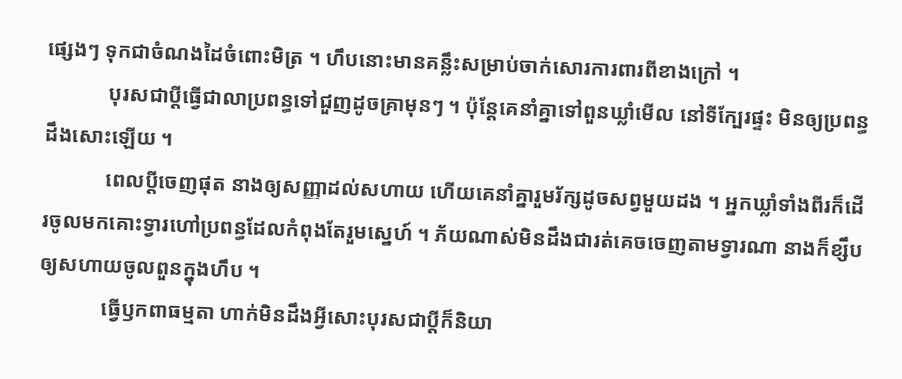ផ្សេងៗ ទុកជាចំណងដៃចំពោះមិត្រ ។ ហឹបនោះមានគន្លឹះសម្រាប់ចាក់សោរការពារពីខាងក្រៅ ។
            បុរសជាប្តីធ្វើជាលាប្រពន្ធទៅជួញដូចគ្រាមុនៗ ។ ប៉ុន្តែគេនាំគ្នាទៅពួនឃ្លាំមើល នៅទីក្បែរផ្ទះ មិនឲ្យប្រពន្ធដឹងសោះឡើយ ។
            ពេលប្តីចេញផុត នាងឲ្យសញ្ញាដល់សហាយ ហើយគេនាំគ្នារួមរ័ក្សដូចសព្វមួយដង ។ អ្នកឃ្លាំទាំងពីរក៏ដើរចូលមកគោះទ្វារហៅប្រពន្ធដែលកំពុងតែរួមស្នេហ៍ ។ ភ័យណាស់មិនដឹងជារត់គេចចេញតាមទ្វារណា នាងក៏ខ្សឹបឲ្យសហាយចូលពួនក្នុងហឹប ។
            ធ្វើឫកពាធម្មតា ហាក់មិនដឹងអ្វីសោះបុរសជាប្តីក៏និយា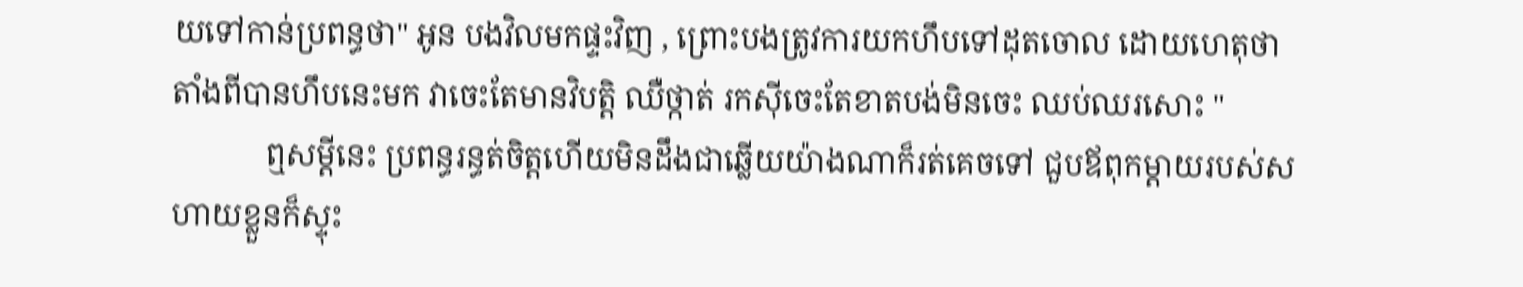យទៅកាន់ប្រពន្ធថា" អូន បងវិលមកផ្ទះវិញ , ព្រោះបងត្រូវការយកហឹបទៅដុតចោល ដោយហេតុថាតាំងពីបានហឹបនេះមក វាចេះតែមានវិបត្តិ ឈឺថ្កាត់ រកស៊ីចេះតែខាតបង់មិនចេះ ឈប់ឈរសោះ "
            ឮសម្តីនេះ ប្រពន្ធរន្ធត់ចិត្តហើយមិនដឹងជាឆ្លើយយ៉ាងណាក៏រត់គេចទៅ ជួបឪពុកម្តាយរបស់សហាយខ្លួនក៏ស្ទុះ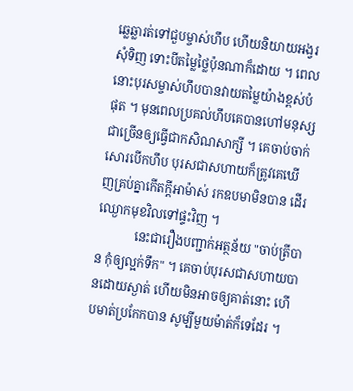ឆ្លេឆ្លារត់ទៅជួបម្ចាស់ហឹប ហើយនិយាយអង្វរសុំទិញ ទោះបីតម្លៃថ្លៃប៉ុនណាក៏ដោយ ។ ពេលនោះបុរសម្ចាស់ហឹបបានវាយតម្លៃយ៉ាងខ្ពស់បំផុត ។ មុនពេលប្រគល់ហឹបគេបានហៅមនុស្សជាច្រើនឲ្យធ្វើជាកសិណសាក្សី ។ គេចាប់ចាក់សោរបើកហឹប បុរសជាសហាយក៏ត្រូវគេឃើញគ្រប់គ្នាកើតក្តីអាម៉ាស់ រកឧបមាមិនបាន ដើរឈ្ងោកមុខវិលទៅផ្ទះវិញ ។
            នេះជារឿងបញ្ជាក់អត្ថន័យ "ចាប់ត្រីបាន កុំឲ្យល្អក់ទឹក" ។ គេចាប់បុរសជាសហាយបានដោយស្ងាត់ ហើយមិនអាចឲ្យគាត់នោះ ហើបមាត់ប្រកែកបាន សូម្បីមួយម៉ាត់ក៏ទេដែរ ។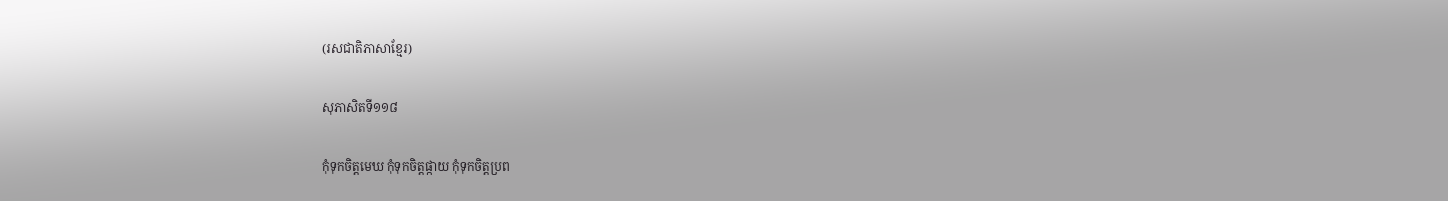(រសជាតិភាសាខ្មែរ)

សុភាសិតទី១១៨

កុំទុកចិត្តមេឃ កុំទុកចិត្តផ្កាយ កុំទុកចិត្តប្រព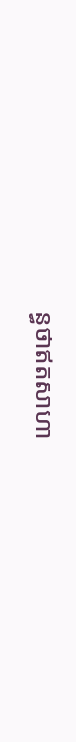ន្ធថាឥតសាហា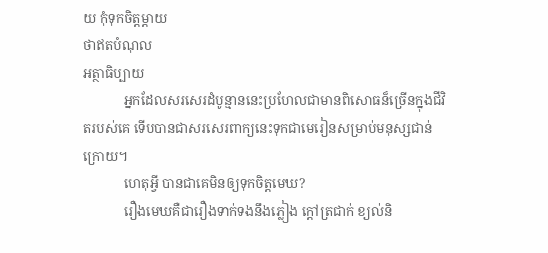យ កុំទុកចិត្តម្តាយ
ថាឥតបំណុល
អត្ថាធិប្បាយ
            អ្នកដែលសរសេរដំបូន្មាននេះប្រហែលជាមានពិសោធន៏ច្រើនក្នុងជីវិតរបស់គេ ទើបបានជាសរសេរពាក្យនេះទុកជាមេរៀនសម្រាប់មនុស្សជាន់ក្រោយ។
            ហេតុអ្វី បានជាគេមិនឲ្យទុកចិត្តមេឃ?
            រឿងមេឃគឺជារឿងទាក់ទងនឹងភ្លៀង ក្តៅត្រជាក់ ខ្យល់និ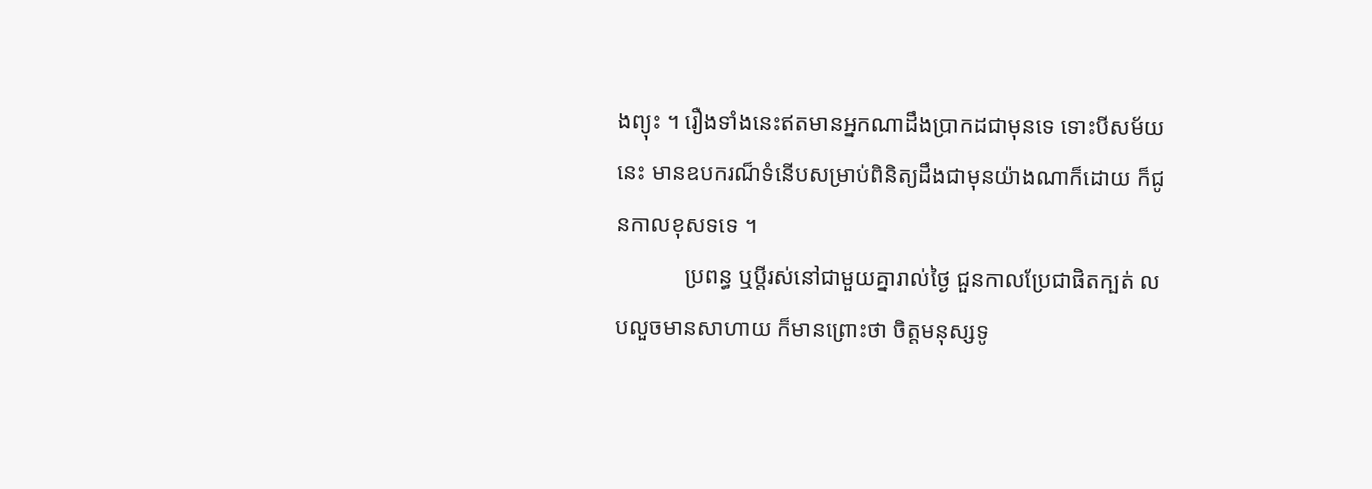ងព្យុះ ។ រឿងទាំងនេះឥតមានអ្នកណាដឹងប្រាកដជាមុនទេ ទោះបីសម័យនេះ មានឧបករណ៏ទំនើបសម្រាប់ពិនិត្យដឹងជាមុនយ៉ាងណាក៏ដោយ ក៏ជូនកាលខុសទទេ ។
            ប្រពន្ធ ឬប្តីរស់នៅជាមួយគ្នារាល់ថ្ងៃ ជួនកាលប្រែជាផិតក្បត់ លបលួចមានសាហាយ ក៏មានព្រោះថា ចិត្តមនុស្សទូ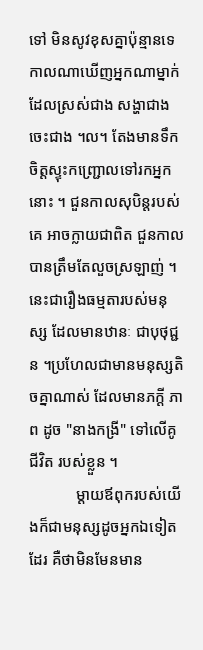ទៅ មិនសូវខុសគ្នាប៉ុន្មានទេ កាលណាឃើញអ្នកណាម្នាក់ដែលស្រស់ជាង សង្ហាជាង ចេះជាង ។ល។ តែងមានទឹកចិត្តស្ទុះកញ្ជ្រោលទៅរកអ្នកនោះ ។ ជួនកាលសុបិន្តរបស់គេ អាចក្លាយជាពិត ជួនកាល បានត្រឹមតែលួចស្រឡាញ់ ។ នេះជារឿងធម្មតារបស់មនុស្ស ដែលមានឋានៈ ជាបុថុជ្ជន ។ប្រហែលជាមានមនុស្សតិចគ្នាណាស់ ដែលមានភក្តី ភាព ដូច "នាងកង្រី" ទៅលើគូជីវិត របស់ខ្លួន ។
            ម្តាយឪពុករបស់យើងក៏ជាមនុស្សដូចអ្នកឯទៀតដែរ គឺថាមិនមែនមាន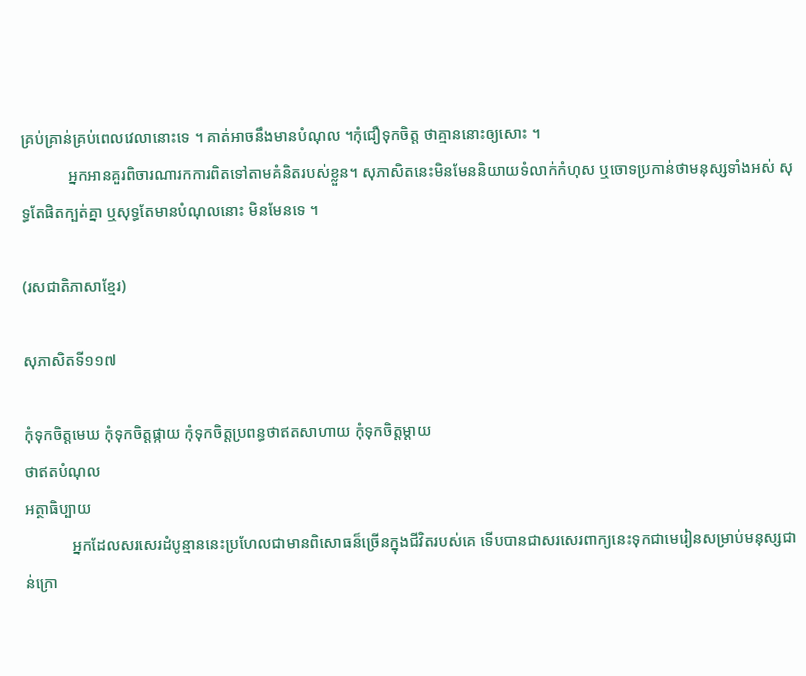គ្រប់គ្រាន់គ្រប់ពេលវេលានោះទេ ។ គាត់អាចនឹងមានបំណុល ។កុំជឿទុកចិត្ត ថាគ្មាននោះឲ្យសោះ ។
            អ្នកអានគួរពិចារណារកការពិតទៅតាមគំនិតរបស់ខ្លួន។ សុភាសិតនេះមិនមែននិយាយទំលាក់កំហុស ឬចោទប្រកាន់ថាមនុស្សទាំងអស់ សុទ្ធតែផិតក្បត់គ្នា ឬសុទ្ធតែមានបំណុលនោះ មិនមែនទេ ។

(រសជាតិភាសាខ្មែរ)

សុភាសិតទី១១៧

កុំទុកចិត្តមេឃ កុំទុកចិត្តផ្កាយ កុំទុកចិត្តប្រពន្ធថាឥតសាហាយ កុំទុកចិត្តម្តាយ
ថាឥតបំណុល
អត្ថាធិប្បាយ
            អ្នកដែលសរសេរដំបូន្មាននេះប្រហែលជាមានពិសោធន៏ច្រើនក្នុងជីវិតរបស់គេ ទើបបានជាសរសេរពាក្យនេះទុកជាមេរៀនសម្រាប់មនុស្សជាន់ក្រោ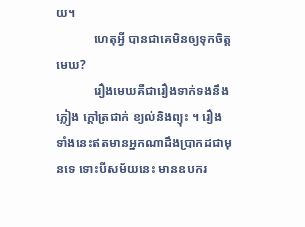យ។
            ហេតុអ្វី បានជាគេមិនឲ្យទុកចិត្តមេឃ?
            រឿងមេឃគឺជារឿងទាក់ទងនឹងភ្លៀង ក្តៅត្រជាក់ ខ្យល់និងព្យុះ ។ រឿងទាំងនេះឥតមានអ្នកណាដឹងប្រាកដជាមុនទេ ទោះបីសម័យនេះ មានឧបករ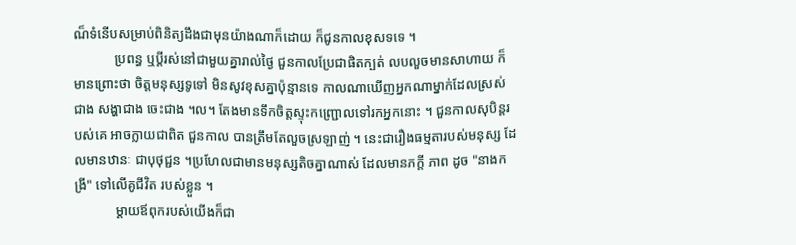ណ៏ទំនើបសម្រាប់ពិនិត្យដឹងជាមុនយ៉ាងណាក៏ដោយ ក៏ជូនកាលខុសទទេ ។
            ប្រពន្ធ ឬប្តីរស់នៅជាមួយគ្នារាល់ថ្ងៃ ជួនកាលប្រែជាផិតក្បត់ លបលួចមានសាហាយ ក៏មានព្រោះថា ចិត្តមនុស្សទូទៅ មិនសូវខុសគ្នាប៉ុន្មានទេ កាលណាឃើញអ្នកណាម្នាក់ដែលស្រស់ជាង សង្ហាជាង ចេះជាង ។ល។ តែងមានទឹកចិត្តស្ទុះកញ្ជ្រោលទៅរកអ្នកនោះ ។ ជួនកាលសុបិន្តរបស់គេ អាចក្លាយជាពិត ជួនកាល បានត្រឹមតែលួចស្រឡាញ់ ។ នេះជារឿងធម្មតារបស់មនុស្ស ដែលមានឋានៈ ជាបុថុជ្ជន ។ប្រហែលជាមានមនុស្សតិចគ្នាណាស់ ដែលមានភក្តី ភាព ដូច "នាងកង្រី" ទៅលើគូជីវិត របស់ខ្លួន ។
            ម្តាយឪពុករបស់យើងក៏ជា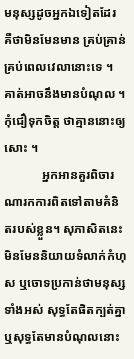មនុស្សដូចអ្នកឯទៀតដែរ គឺថាមិនមែនមាន គ្រប់គ្រាន់គ្រប់ពេលវេលានោះទេ ។ គាត់អាចនឹងមានបំណុល ។កុំជឿទុកចិត្ត ថាគ្មាននោះឲ្យសោះ ។
            អ្នកអានគួរពិចារណារកការពិតទៅតាមគំនិតរបស់ខ្លួន។ សុភាសិតនេះមិនមែននិយាយទំលាក់កំហុស ឬចោទប្រកាន់ថាមនុស្សទាំងអស់ សុទ្ធតែផិតក្បត់គ្នា ឬសុទ្ធតែមានបំណុលនោះ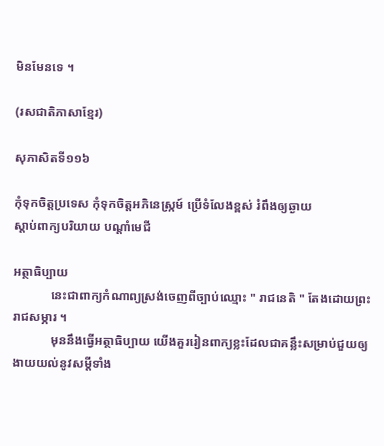មិនមែនទេ ។

(រសជាតិភាសាខ្មែរ)

សុភាសិតទី១១៦

កុំទុកចិត្តប្រទេស កុំទុកចិត្តអភិនេស្ក្រម៍ ប្រើទំលែងខ្ពស់ រំពឹងឲ្យឆ្ងាយ
ស្តាប់ពាក្យបរិយាយ បណ្តាំមេជី

អត្ថាធិប្បាយ
            នេះជាពាក្យកំណាព្យស្រង់ចេញពីច្បាប់ឈ្មោះ " រាជនេតិ " តែងដោយព្រះរាជសម្ភារ ។
            មុននឹងធ្វើអត្ថាធិប្បាយ យើងគួររៀនពាក្យខ្លះដែលជាគន្លឹះសម្រាប់ជួយឲ្យងាយយល់នូវសម្តីទាំង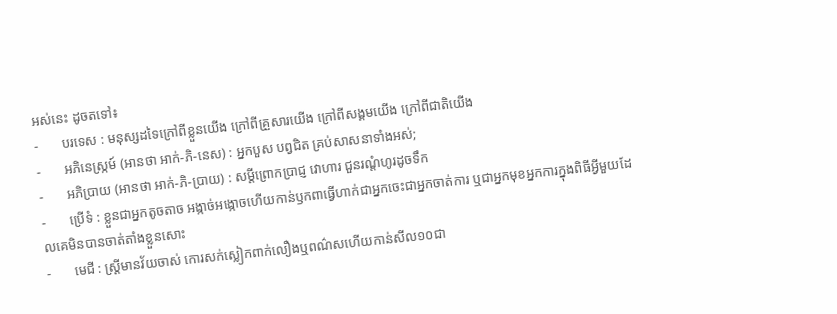អស់នេះ ដូចតទៅ៖
-       បរទេស : មនុស្សដទៃក្រៅពីខ្លួនយើង ក្រៅពីគ្រួសារយើង ក្រៅពីសង្គមយើង ក្រៅពីជាតិយើង
-       អភិនេស្ក្រម៍ (អានថា អាក់-ភិ-នេស) : អ្នកបួស បព្វជិត គ្រប់សាសនាទាំងអស់;
-       អភិប្រាយ (អានថា អាក់-ភិ-ប្រាយ) : សម្តីព្រោកប្រាជ្ញ វោហារ ជួនរណ្តំហូរដូចទឹក
-       ប្រើទំ : ខ្លួនជាអ្នកតូចតាច អង្កាច់អង្កោចហើយកាន់ឫកពាធ្វើហាក់ជាអ្នកចេះជាអ្នកចាត់ការ ឬជាអ្នកមុខអ្នកការក្នុងពិធីអ្វីមួយដែលគេមិនបានចាត់តាំងខ្លួនសោះ
-       មេជី : ស្ត្រីមានវ័យចាស់ កោរសក់ស្លៀកពាក់លឿងឬពណ៌សហើយកាន់សីល១០ជា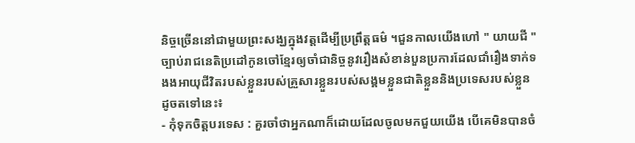និច្ចច្រើននៅជាមួយព្រះសង្ឃក្នុងវត្តដើម្បីប្រព្រឹត្តធម៌ ។ជួនកាលយើងហៅ " យាយជី "
ច្បាប់រាជនេតិប្រដៅកូនចៅខ្មែរឲ្យចាំជានិច្ចនូវរឿងសំខាន់បួនប្រការដែលជាំរឿងទាក់ទងងអាយុជីវិតរបស់ខ្លួនរបស់គ្រួសារខ្លួនរបស់សង្គមខ្លួនជាតិខ្លួននិងប្រទេសរបស់ខ្លួន ដូចតទៅនេះ៖
- កុំទុកចិត្តបរទេស : គួរចាំថាអ្នកណាក៏ដោយដែលចូលមកជួយយើង បើគេមិនបានចំ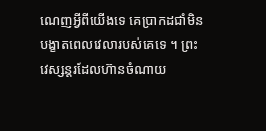ណេញអ្វីពីយើងទេ គេប្រាកដជាំមិនបង្ខាតពេលវេលារបស់គេទេ ។ ព្រះវេស្សន្តរដែលហ៊ានចំណាយ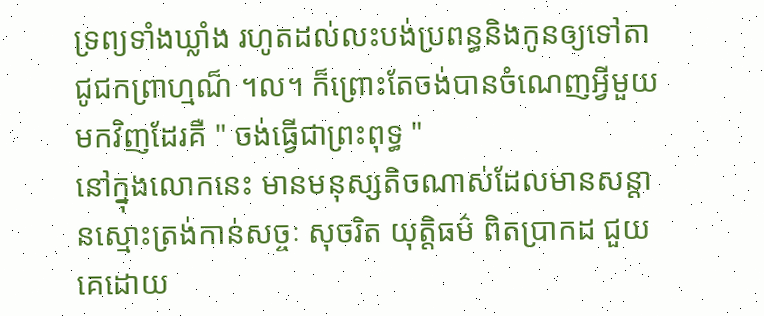ទ្រព្យទាំងឃ្លាំង រហូតដល់លះបង់ប្រពន្ធនិងកូនឲ្យទៅតាជូជកព្រាហ្មណ៏ ។ល។ ក៏ព្រោះតែចង់បានចំណេញអ្វីមួយមកវិញដែរគឺ " ចង់ធ្វើជាព្រះពុទ្ធ "
នៅក្នុងលោកនេះ មានមនុស្សតិចណាស់ដែលមានសន្តានស្មោះត្រង់កាន់សច្ចៈ សុចរិត យុត្តិធម៌ ពិតប្រាកដ ជួយគេដោយ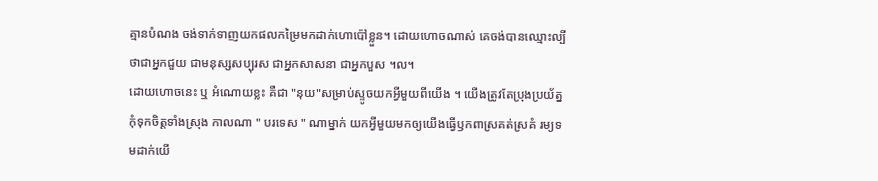គ្មានបំណង ចង់ទាក់ទាញយកផលកម្រៃមកដាក់ហោប៉ៅខ្លួន។ ដោយហោចណាស់ គេចង់បានឈ្មោះល្បីថាជាអ្នកជួយ ជាមនុស្សសប្បុរស ជាអ្នកសាសនា ជាអ្នកបួស ។ល។
ដោយហោចនេះ ឬ អំណោយខ្លះ គឺជា "នុយ"សម្រាប់ស្ទូចយកអ្វីមួយពីយើង ។ យើងត្រូវតែប្រុងប្រយ័ត្ន កុំទុកចិត្តទាំងស្រុង កាលណា " បរទេស " ណាម្នាក់ យកអ្វីមួយមកឲ្យយើងធ្វើឫកពាស្រគត់ស្រគំ រម្យទមដាក់យើ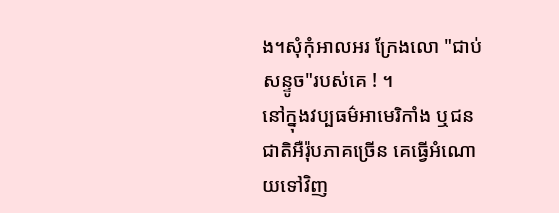ង។សុំកុំអាលអរ ក្រែងលោ "ជាប់សន្ទូច"របស់គេ ! ។
នៅក្នុងវប្បធម៌អាមេរិកាំង ឬជនជាតិអឺរ៉ុបភាគច្រើន គេធ្វើអំណោយទៅវិញ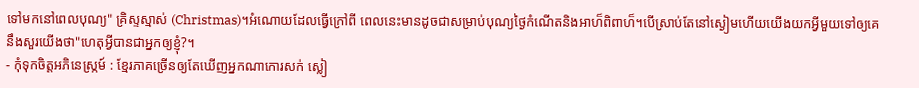ទៅមកនៅពេលបុណ្យ" គ្រិស្ទស្មាស់ (Christmas)។អំណោយដែលធ្វើក្រៅពី ពេលនេះមានដូចជាសម្រាប់បុណ្យថ្ងៃកំណើតនិងអាហ៏ពិពាហ៏។បើស្រាប់តែនៅស្ងៀមហើយយើងយកអ្វីមួយទៅឲ្យគេ នឹងសួរយើងថា"ហេតុអ្វីបានជាអ្នកឲ្យខ្ញុំ?។
- កុំទុកចិត្តអភិនេស្ក្រម៍ : ខ្មែរភាគច្រើនឲ្យតែឃើញអ្នកណាកោរសក់ ស្លៀ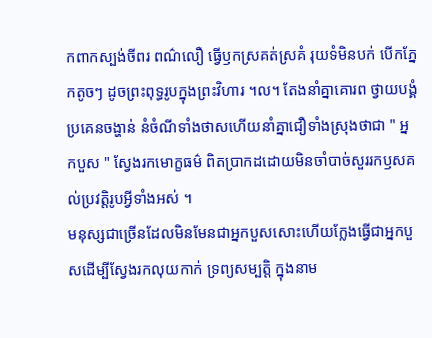កពាកស្បង់ចីពរ ពណ៌លឿ ធ្វើឫកស្រគត់ស្រគំ រុយទំមិនបក់ បើកភ្នែកតូចៗ ដូចព្រះពុទ្ធរូបក្នុងព្រះវិហារ ។ល។ តែងនាំគ្នាគោរព ថ្វាយបង្គំប្រគេនចង្ហាន់ នំចំណីទាំងថាសហើយនាំគ្នាជឿទាំងស្រុងថាជា " អ្នកបួស " ស្វែងរកមោក្ខធម៌ ពិតប្រាកដដោយមិនចាំបាច់សួររកឫសគល់ប្រវត្តិរូបអ្វីទាំងអស់ ។
មនុស្សជាច្រើនដែលមិនមែនជាអ្នកបួសសោះហើយក្លែងធ្វើជាអ្នកបួសដើម្បីស្វែងរកលុយកាក់ ទ្រព្យសម្បត្តិ ក្នុងនាម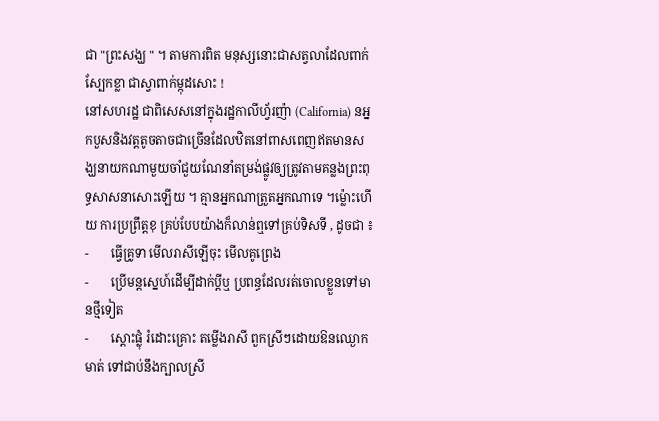ជា "ព្រះសង្ឃ " ។ តាមការពិត មនុស្សនោះជាសត្វលាដែលពាក់ស្បែកខ្លា ជាស្វាពាក់ម្កុដសោះ !
នៅសហរដ្ឋ ជាពិសេសនៅក្នុងរដ្ឋកាលីហ្វ័រញ៉ា (California) នអ្នកបួសនិងវត្តតូចតាចជាច្រើនដែលឋិតនៅពាសពេញឥតមានសង្ឃនាយកណាមួយចាំជួយណែនាំតម្រង់ផ្លូវឲ្យត្រូវតាមគន្លងព្រះពុទ្ធសាសនាសោះឡើយ ។ គ្មានអ្នកណាត្រួតអ្នកណាទេ ។ម៉្លោះហើយ ការប្រព្រឹត្តខុ គ្រប់បែបយ៉ាងក៏លាន់ឮទៅគ្រប់ទិសទី , ដូចជា ៖
-       ធ្វើគ្រូទា មើលរាសីឡើចុះ មើលគូព្រេង
-       ប្រើមន្តស្នេហ៍ដើម្បីដាក់ប្តីឬ ប្រពន្ធដែលរត់ចោលខ្លួនទៅមានថ្មីទៀត
-       ស្តោះផ្លុំ រំដោះគ្រោះ តម្លើងរាសី ពួកស្រីៗដោយឱនឈ្ងោកមាត់ ទៅជាប់នឹងក្បាលស្រី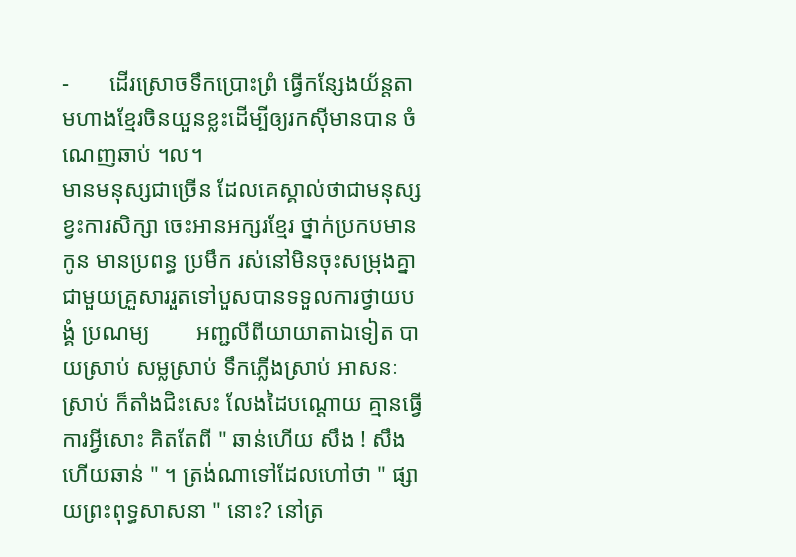-       ដើរស្រោចទឹកប្រោះព្រំ ធ្វើកន្សែងយ័ន្តតាមហាងខ្មែរចិនយួនខ្លះដើម្បីឲ្យរកស៊ីមានបាន ចំណេញឆាប់ ។ល។
មានមនុស្សជាច្រើន ដែលគេស្គាល់ថាជាមនុស្សខ្វះការសិក្សា ចេះអានអក្សរខ្មែរ ថ្នាក់ប្រកបមានកូន មានប្រពន្ធ ប្រមឹក រស់នៅមិនចុះសម្រុងគ្នាជាមួយគ្រួសាររួតទៅបួសបានទទួលការថ្វាយបង្គំ ប្រណម្យ        អញ្ជលីពីយាយាតាឯទៀត បាយស្រាប់ សម្លស្រាប់ ទឹកភ្លើងស្រាប់ អាសនៈស្រាប់ ក៏តាំងជិះសេះ លែងដៃបណ្តោយ គ្មានធ្វើការអ្វីសោះ គិតតែពី " ឆាន់ហើយ សឹង ! សឹងហើយឆាន់ " ។ ត្រង់ណាទៅដែលហៅថា " ផ្សាយព្រះពុទ្ធសាសនា " នោះ? នៅត្រ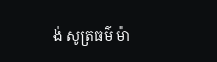ង់ សូត្រធម៌ ម៉ា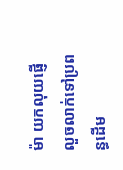ម៉ា យកលុយផ្ញើលួចលាក់ទៅប្រពន្ធដើម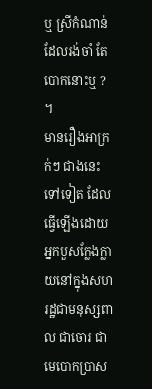ឬ ស្រីកំណាន់ ដែលរង់ចាំ តែបោកនោះឬ ? ។
មានរឿងអាក្រក់ៗ ជាងនេះទៅទៀត ដែលធ្វើឡើងដោយអ្នកបួសក្លែងក្លាយនៅក្នុងសហរដ្ឋជាមនុស្សពាល ជាចោរ ជាមេបោកប្រាស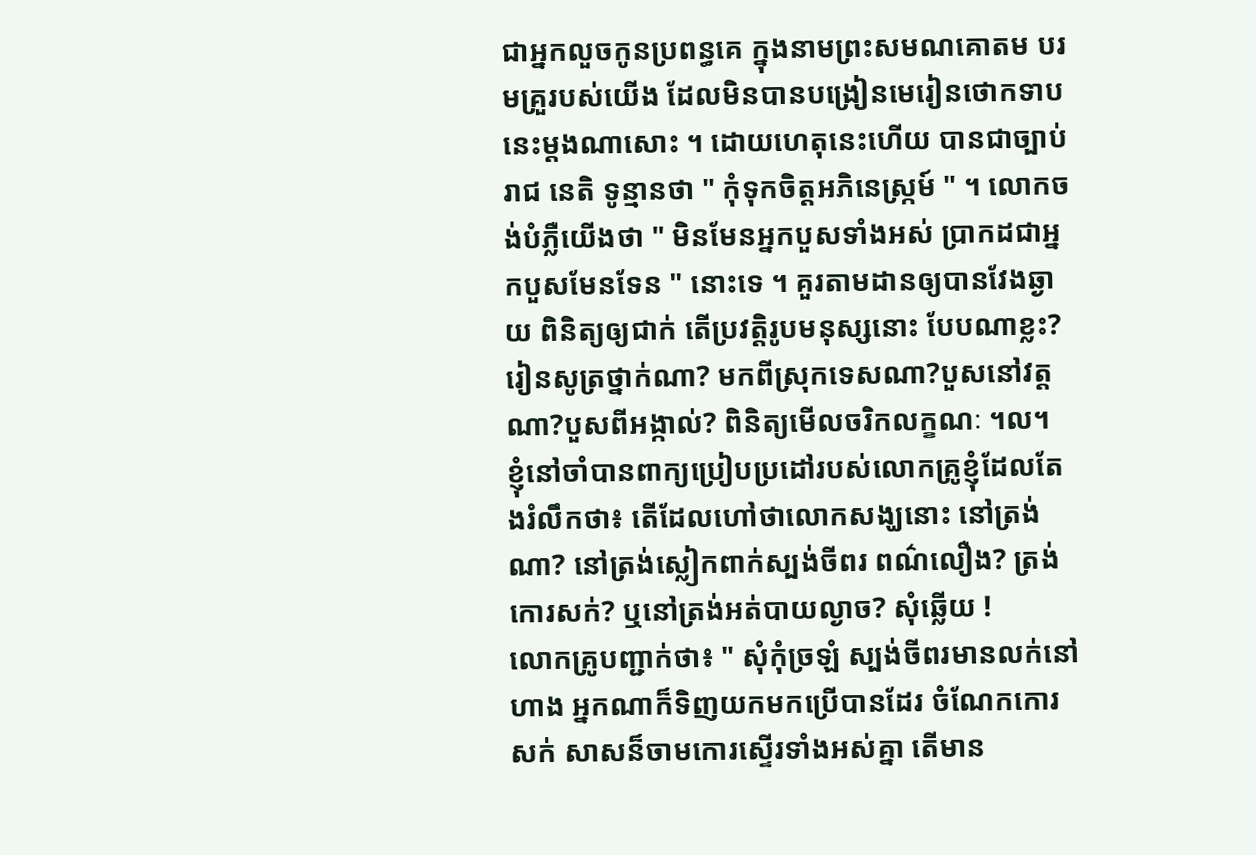ជាអ្នកលួចកូនប្រពន្ធគេ ក្នុងនាមព្រះសមណគោតម បរមគ្រួរបស់យើង ដែលមិនបានបង្រៀនមេរៀនថោកទាបនេះម្តងណាសោះ ។ ដោយហេតុនេះហើយ បានជាច្បាប់រាជ នេតិ ទូន្មានថា " កុំទុកចិត្តអភិនេស្ក្រម៍ " ។ លោកចង់បំភ្លឺយើងថា " មិនមែនអ្នកបួសទាំងអស់ ប្រាកដជាអ្នកបួសមែនទែន " នោះទេ ។ គួរតាមដានឲ្យបានវែងឆ្ងាយ ពិនិត្យឲ្យជាក់ តើប្រវត្តិរូបមនុស្សនោះ បែបណាខ្លះ? រៀនសូត្រថ្នាក់ណា? មកពីស្រុកទេសណា?បួសនៅវត្តណា?បួសពីអង្កាល់? ពិនិត្យមើលចរិកលក្ខណៈ ។ល។
ខ្ញុំនៅចាំបានពាក្យប្រៀបប្រដៅរបស់លោកគ្រូខ្ញុំដែលតែងរំលឹកថា៖ តើដែលហៅថាលោកសង្ឃនោះ នៅត្រង់ណា? នៅត្រង់ស្លៀកពាក់ស្បង់ចីពរ ពណ៌លឿង? ត្រង់កោរសក់? ឬនៅត្រង់អត់បាយល្ងាច? សុំឆ្លើយ !
លោកគ្រូបញ្ជាក់ថា៖ " សុំកុំច្រឡំ ស្បង់ចីពរមានលក់នៅហាង អ្នកណាក៏ទិញយកមកប្រើបានដែរ ចំណែកកោរសក់ សាសន៏ចាមកោរស្ទើរទាំងអស់គ្នា តើមាន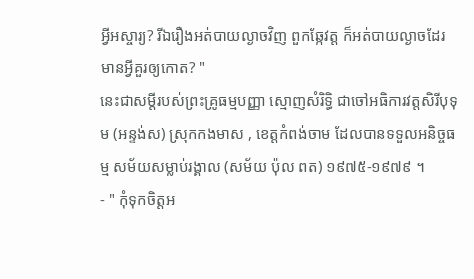អ្វីអស្ចារ្យ? រីឯរឿងអត់បាយល្ងាចវិញ ពួកឆ្កែវត្ត ក៏អត់បាយល្ងាចដែរ មានអ្វីគួរឲ្យកោត? "
នេះជាសម្តីរបស់ព្រះគ្រូធម្មបញ្ញា ស្មោញសំរិទ្ធិ ជាចៅអធិការវត្តសិរីបុទុម (អន្ទង់ស) ស្រុកកងមាស , ខេត្តកំពង់ចាម ដែលបានទទួលអនិច្ចធម្ម សម័យសម្លាប់រង្គាល (សម័យ ប៉ុល ពត) ១៩៧៥-១៩៧៩ ។
- " កុំទុកចិត្តអ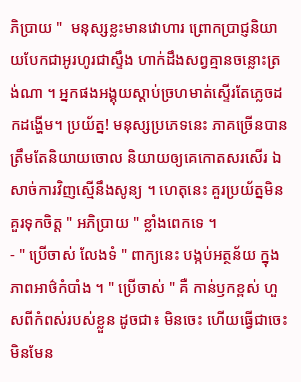ភិប្រាយ "  មនុស្សខ្លះមានវោហារ ព្រោកប្រាជ្ញនិយាយបែកជាអូរហូរជាស្ទឹង ហាក់ដឹងសព្វគ្មានចន្លោះត្រង់ណា ។ អ្នកផងអង្គុយស្តាប់ច្រហមាត់ស្ទើរតែភ្លេចដកដង្ហើម។ ប្រយ័ត្ន! មនុស្សប្រភេទនេះ ភាគច្រើនបានត្រឹមតែនិយាយចោល និយាយឲ្យគេកោតសរសើរ ឯសាច់ការវិញស្មើនឹងសូន្យ ។ ហេតុនេះ គួរប្រយ័ត្នមិនគួរទុកចិត្ត " អភិប្រាយ " ខ្លាំងពេកទេ ។
- " ប្រើចាស់ លែងទំ " ពាក្យនេះ បង្កប់អត្ថន័យ ក្នុងភាពអាថ៌កំបាំង ។ " ប្រើចាស់ " គឺ កាន់ឫកខ្ពស់ ហួសពីកំពស់របស់ខ្លួន ដូចជា៖ មិនចេះ ហើយធ្វើជាចេះ មិនមែន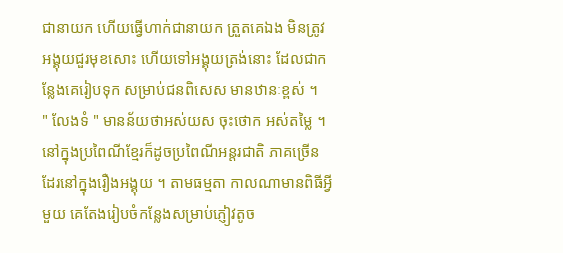ជានាយក ហើយធ្វើហាក់ជានាយក ត្រួតគេឯង មិនត្រូវអង្គុយជួរមុខសោះ ហើយទៅអង្គុយត្រង់នោះ ដែលជាកន្លែងគេរៀបទុក សម្រាប់ជនពិសេស មានឋានៈខ្ពស់ ។
" លែងទំ " មានន័យថាអស់យស ចុះថោក អស់តម្លៃ ។
នៅក្នុងប្រពៃណីខ្មែរក៏ដូចប្រពៃណីអន្តរជាតិ ភាគច្រើនដែរនៅក្នុងរឿងអង្គុយ ។ តាមធម្មតា កាលណាមានពិធីអ្វីមួយ គេតែងរៀបចំកន្លែងសម្រាប់ភ្ញៀវតូច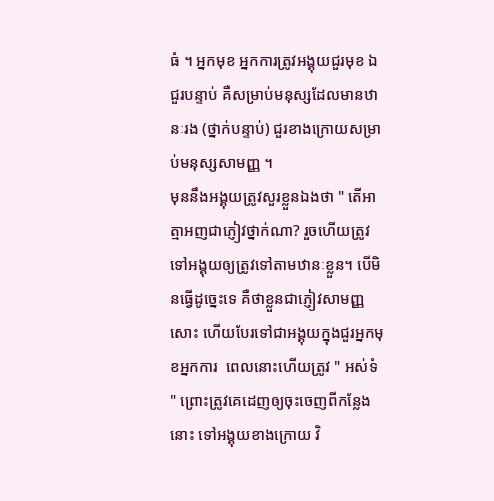ធំ ។ អ្នកមុខ អ្នកការត្រូវអង្គុយជួរមុខ ឯជួរបន្ទាប់ គឺសម្រាប់មនុស្សដែលមានឋានៈរង (ថ្នាក់បន្ទាប់) ជួរខាងក្រោយសម្រាប់មនុស្សសាមញ្ញ ។
មុននឹងអង្គុយត្រូវសួរខ្លួនឯងថា " តើអាត្មាអញជាភ្ញៀវថ្នាក់ណា? រួចហើយត្រូវទៅអង្គុយឲ្យត្រូវទៅតាមឋានៈខ្លួន។ បើមិនធ្វើដូច្នេះទេ គឺថាខ្លួនជាភ្ញៀវសាមញ្ញសោះ ហើយបែរទៅជាអង្គុយក្នុងជួរអ្នកមុខអ្នកការ  ពេលនោះហើយត្រូវ " អស់ទំ " ព្រោះត្រូវគេដេញឲ្យចុះចេញពីកន្លែងនោះ ទៅអង្គុយខាងក្រោយ វិ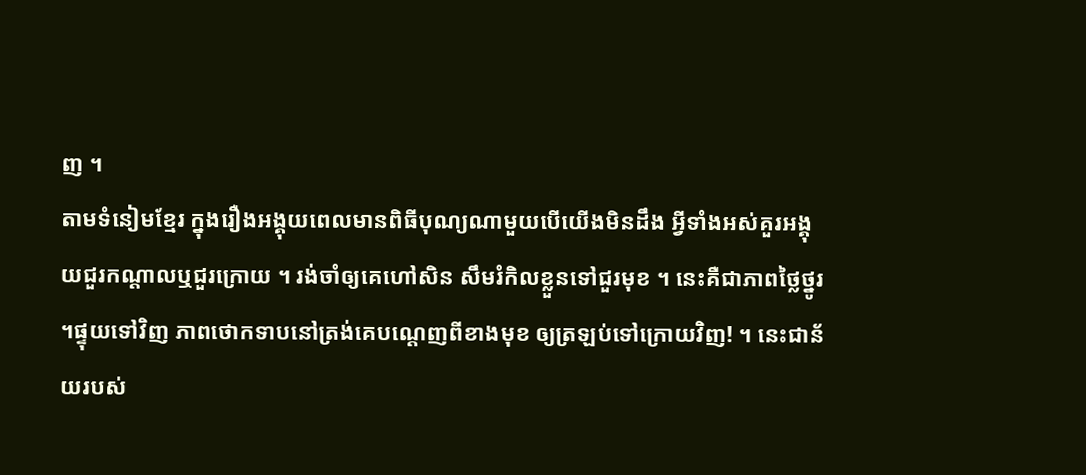ញ ។
តាមទំនៀមខ្មែរ ក្នុងរឿងអង្គុយពេលមានពិធីបុណ្យណាមួយបើយើងមិនដឹង អ្វីទាំងអស់គួរអង្គុយជួរកណ្តាលឬជួរក្រោយ ។ រង់ចាំឲ្យគេហៅសិន សឹមរំកិលខ្លួនទៅជួរមុខ ។ នេះគឺជាភាពថ្លៃថ្នូរ ។ផ្ទុយទៅវិញ ភាពថោកទាបនៅត្រង់គេបណ្តេញពីខាងមុខ ឲ្យត្រឡប់ទៅក្រោយវិញ! ។ នេះជាន័យរបស់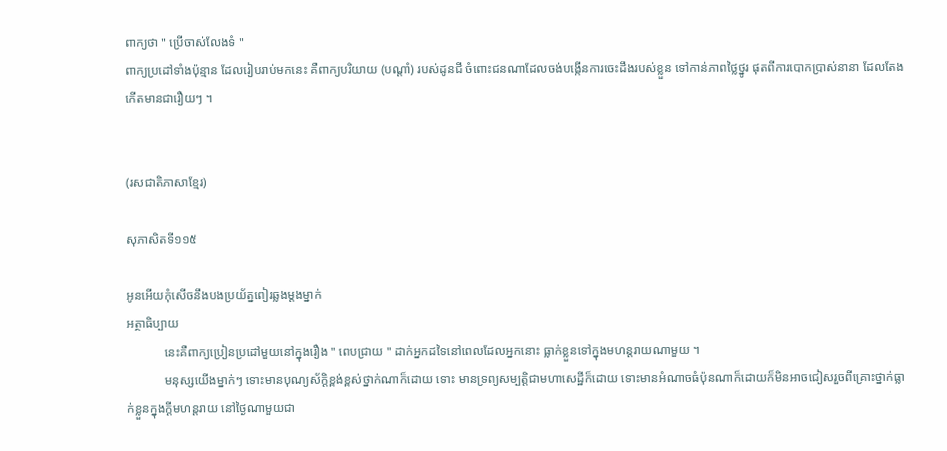ពាក្យថា " ប្រើចាស់លែងទំ "
ពាក្យប្រដៅទាំងប៉ុន្មាន ដែលរៀបរាប់មកនេះ គឺពាក្យបរិយាយ (បណ្តាំ) របស់ដូនជី ចំពោះជនណាដែលចង់បង្កើនការចេះដឹងរបស់ខ្លួន ទៅកាន់ភាពថ្លៃថ្នូរ ផុតពីការបោកប្រាស់នានា ដែលតែងកើតមានជារឿយៗ ។


(រសជាតិភាសាខ្មែរ)

សុភាសិតទី១១៥

អូនអើយកុំសើចនឹងបងប្រយ័ត្នពៀរឆ្លងម្តងម្នាក់
អត្ថាធិប្បាយ
            នេះគឺពាក្យប្រៀនប្រដៅមួយនៅក្នុងរឿង " ពេបជ្រាយ " ដាក់អ្នកដទៃនៅពេលដែលអ្នកនោះ ធ្លាក់ខ្លួនទៅក្នុងមហន្តរាយណាមួយ ។
            មនុស្សយើងម្នាក់ៗ ទោះមានបុណ្យស័ក្តិខ្ពង់ខ្ពស់ថ្នាក់ណាក៏ដោយ ទោះ មានទ្រព្យសម្បត្តិជាមហាសេដ្ឋីក៏ដោយ ទោះមានអំណាចធំប៉ុនណាក៏ដោយក៏មិនអាចជៀសរួចពីគ្រោះថ្នាក់ធ្លាក់ខ្លួនក្នុងក្តីមហន្តរាយ នៅថ្ងៃណាមួយជា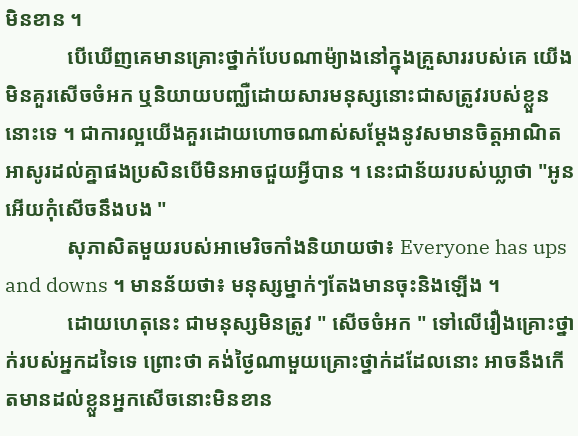មិនខាន ។
            បើឃើញគេមានគ្រោះថ្នាក់បែបណាម៉្យាងនៅក្នុងគ្រួសាររបស់គេ យើងមិនគួរសើចចំអក ឬនិយាយបញ្ឈឺដោយសារមនុស្សនោះជាសត្រូវរបស់ខ្លួននោះទេ ។ ជាការល្អយើងគួរដោយហោចណាស់សម្តែងនូវសមានចិត្តអាណិតអាសូរដល់គ្នាផងប្រសិនបើមិនអាចជួយអ្វីបាន ។ នេះជាន័យរបស់ឃ្លាថា "អូនអើយកុំសើចនឹងបង "
            សុភាសិតមួយរបស់អាមេរិចកាំងនិយាយថា៖ Everyone has ups and downs ។ មានន័យថា៖ មនុស្សម្នាក់ៗតែងមានចុះនិងឡើង ។
            ដោយហេតុនេះ ជាមនុស្សមិនត្រូវ " សើចចំអក " ទៅលើរឿងគ្រោះថ្នាក់របស់អ្នកដទៃទេ ព្រោះថា គង់ថ្ងៃណាមួយគ្រោះថ្នាក់ដដែលនោះ អាចនឹងកើតមានដល់ខ្លួនអ្នកសើចនោះមិនខាន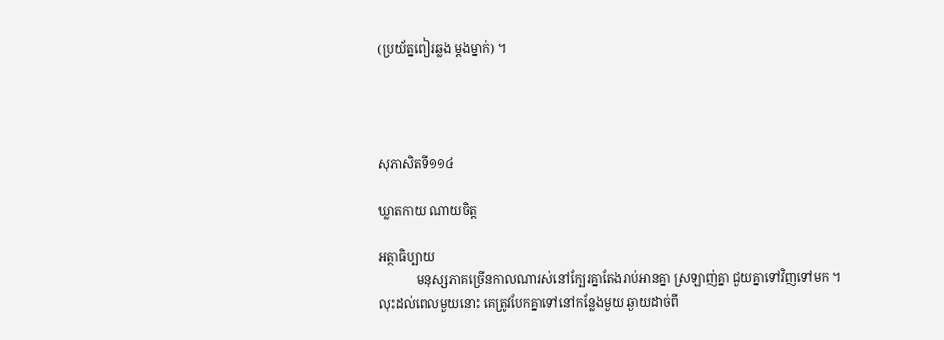(ប្រយ័ត្នពៀរឆ្លង ម្តងម្នាក់) ។




សុភាសិតទី១១៤

ឃ្លាតកាយ ណាយចិត្ត

អត្ថាធិប្បាយ
            មនុស្សភាគច្រើនកាលណារស់នៅក្បែរគ្នាតែងរាប់អានគ្នា ស្រឡាញ់គ្នា ជួយគ្នាទៅវិញទៅមក ។ លុះដល់ពេលមួយនោះ គេត្រូវបែកគ្នាទៅនៅកន្លែងមួយ ឆ្ងាយដាច់ពី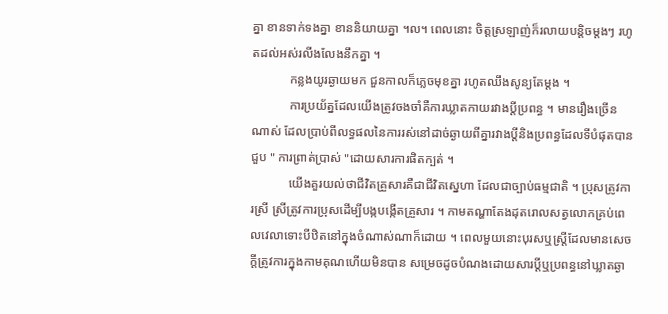គ្នា ខានទាក់ទងគ្នា ខាននិយាយគ្នា ។ល។ ពេលនោះ ចិត្តស្រឡាញ់ក៏រលាយបន្តិចម្តងៗ រហូតដល់អស់រលីងលែងនឹកគ្នា ។
            កន្លងយូរឆ្ងាយមក ជួនកាលក៏ភ្លេចមុខគ្នា រហូតឈឹងសូន្យតែម្តង ។
            ការប្រយ័ត្នដែលយើងត្រូវចងចាំគឺការឃ្លាតកាយរវាងប្តីប្រពន្ធ ។ មានរឿងច្រើនណាស់ ដែលប្រាប់ពីលទ្ធផលនៃការរស់នៅដាច់ឆ្ងាយពីគ្នារវាងប្តីនិងប្រពន្ធដែលទីបំផុតបានជួប " ការព្រាត់ប្រាស់ "ដោយសារការផិតក្បត់ ។
            យើងគួរយល់ថាជីវិតគ្រួសារគឺជាជីវិតស្នេហា ដែលជាច្បាប់ធម្មជាតិ ។ ប្រុសត្រូវការស្រី ស្រីត្រូវការប្រុសដើម្បីបង្កបង្កើតគ្រួសារ ។ កាមតណ្ហាតែងដុតរោលសត្វលោកគ្រប់ពេលវេលាទោះបីឋិតនៅក្នុងចំណាស់ណាក៏ដោយ ។ ពេលមួយនោះបុរសឬស្ត្រីដែលមានសេចក្តីត្រូវការក្នុងកាមគុណហើយមិនបាន សម្រេចដូចបំណងដោយសារប្តីឬប្រពន្ធនៅឃ្លាតឆ្ងា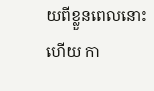យពីខ្លួនពេលនោះហើយ កា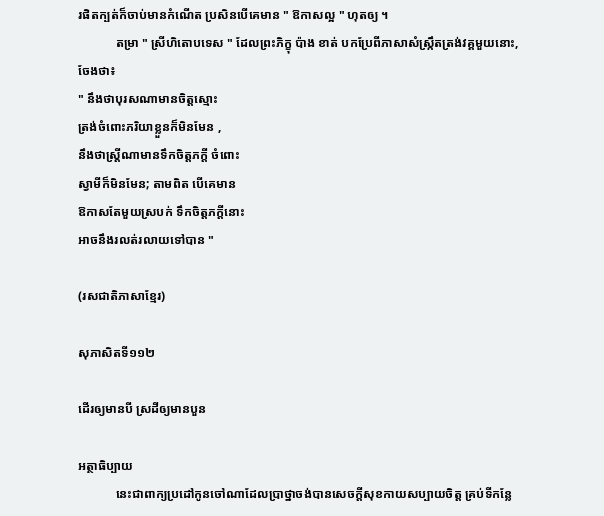រផិតក្បត់ក៏ចាប់មានកំណើត ប្រសិនបើគេមាន " ឱកាសល្អ " ហុតឲ្យ ។
            តម្រា " ស្រីហិតោបទេស " ដែលព្រះភិក្ខុ ប៉ាង ខាត់ បកប្រែពីភាសាសំស្ក្រឹតត្រង់វគ្គមួយនោះ, ចែងថា៖
" នឹងថាបុរសណាមានចិត្តស្មោះ
ត្រង់ចំពោះភរិយាខ្លួនក៏មិនមែន ,
នឹងថាស្ត្រីណាមានទឹកចិត្តភក្តី ចំពោះ
ស្វាមីក៏មិនមែន; តាមពិត បើគេមាន
ឱកាសតែមួយស្របក់ ទឹកចិត្តភក្តីនោះ
អាចនឹងរលត់រលាយទៅបាន "

(រសជាតិភាសាខ្មែរ)

សុភាសិតទី១១២

ដើរឲ្យមានបី ស្រដីឲ្យមានបួន

អត្ថាធិប្បាយ
            នេះជាពាក្យប្រដៅកូនចៅណាដែលប្រាថ្នាចង់បានសេចក្តីសុខកាយសប្បាយចិត្ត គ្រប់ទីកន្លែ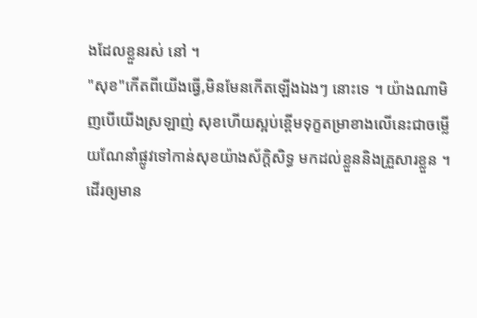ងដែលខ្លួនរស់ នៅ ។
"សុខ"កើតពីយើងធ្វើ,មិនមែនកើតឡើងឯងៗ នោះទេ ។ យ៉ាងណាមិញបើយើងស្រឡាញ់ សុខហើយស្អប់ខ្ពើមទុក្ខតម្រាខាងលើនេះជាចម្លើយណែនាំផ្លូវទៅកាន់សុខយ៉ាងស័ក្តិសិទ្ធ មកដល់ខ្លួននិងគ្រួសារខ្លួន ។
ដើរឲ្យមាន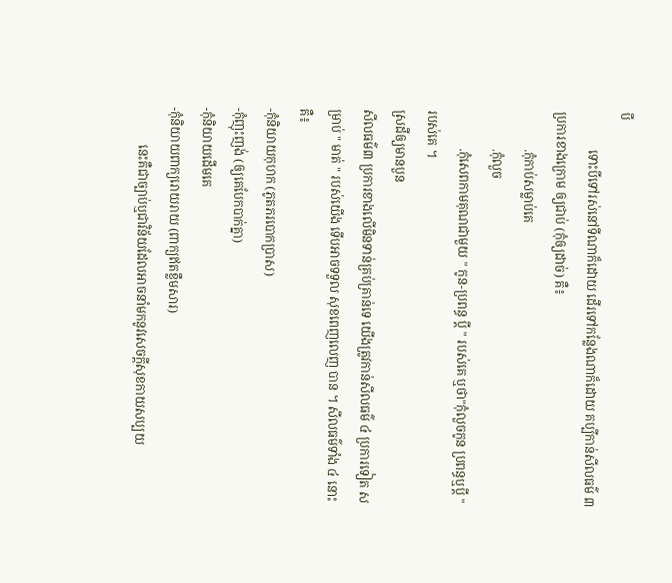បី
            ទោះបីទៅរស់នៅទីណាក៏ដោយ ដើរទៅកន្លែងណាក៏ដោយ គប្បីកាន់សីលធម៌ ៣ ប្រការខាងក្រោម ឲ្យជាប់ (កុំឲ្យដាច់) គឺ៖
            .កុំកាប់សម្លាប់គេ
            .កុំលួច
            .កុំសេពកាមគុណជាមួយ " កូន-ប្រពន្ធ ប្តី " របស់គេ ឬថា"កុំលួចកូន ប្រពន្ធឬប្តី " របស់គេ ។
ស្រដីឲ្យមានបួន
សីលធម៌៣ ប្រការខាងលើមិនទាន់គ្រប់គ្រាន់ទេ យើងត្រូវកាន់សីលធម៌ ៤ ប្រការទៀត សម្រាប់ " មាត់ " របស់យើង ទើបអាចទទួល សុខពេញលេញ បាន ។ សីលធម៌ទាំង ៤ នោះគឺ៖
-កុំនិយាយកុហក (ភូតភរបោកប្រាស)
-កុំញុះញង់ (ឲ្យគេបែកបាក់គ្នា)
-កុំនិយាយដើមគេ
-កុំនិយាយពាក្យរោយរាយ (ពាក្យឥតខ្លឹមសារ)
            នេះគឺជាច្បាប់ឬជាវិន័យដែលអាចនាំមកនូវសេចក្តីសុខកាយសប្បយ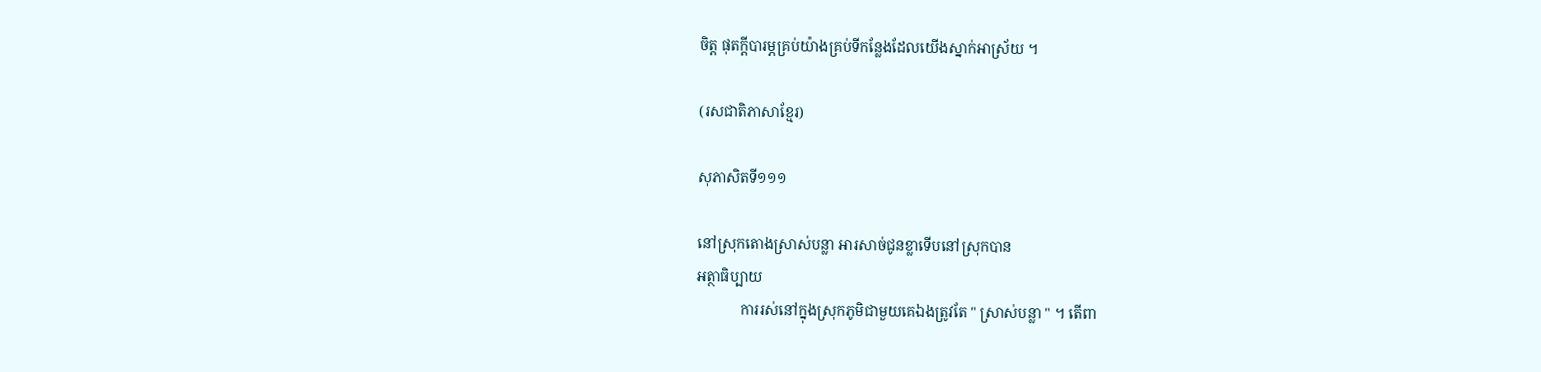ចិត្ត ផុតក្តីបារម្ភគ្រប់យ៉ាងគ្រប់ទីកន្លែងដែលយើងស្នាក់អាស្រ័យ ។

(រសជាតិភាសាខ្មែរ)

សុភាសិតទី១១១

នៅស្រុកតោងស្រាស់បន្លា អារសាច់ជូនខ្លាទើបនៅស្រុកបាន
អត្ថាធិប្បាយ
            ការរស់នៅក្នុងស្រុកភូមិជាមួយគេឯងត្រូវតែ " ស្រាស់បន្លា " ។ តើពា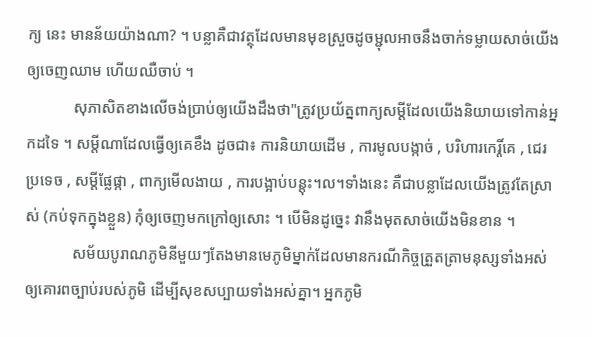ក្យ នេះ មានន័យយ៉ាងណា? ។ បន្លាគឺជាវត្ថុដែលមានមុខស្រួចដូចម្ជុលអាចនឹងចាក់ទម្លាយសាច់យើងឲ្យចេញឈាម ហើយឈឺចាប់ ។
            សុភាសិតខាងលើចង់ប្រាប់ឲ្យយើងដឹងថា"ត្រូវប្រយ័ត្នពាក្យសម្តីដែលយើងនិយាយទៅកាន់អ្នកដទៃ ។ សម្តីណាដែលធ្វើឲ្យគេខឹង ដូចជា៖ ការនិយាយដើម , ការមូលបង្កាច់ , បរិហារកេរ្តិ៍គេ , ជេរប្រទេច , សម្តីផ្លែផ្កា , ពាក្យមើលងាយ , ការបង្អាប់បន្តុះ។ល។ទាំងនេះ គឺជាបន្លាដែលយើងត្រូវតែស្រាស់ (កប់ទុកក្នុងខ្លួន) កុំឲ្យចេញមកក្រៅឲ្យសោះ ។ បើមិនដូច្នេះ វានឹងមុតសាច់យើងមិនខាន ។
            សម័យបូរាណភូមិនីមួយៗតែងមានមេភូមិម្នាក់ដែលមានករណីកិច្ចត្រួតត្រាមនុស្សទាំងអស់ឲ្យគោរពច្បាប់របស់ភូមិ ដើម្បីសុខសប្បាយទាំងអស់គ្នា។ អ្នកភូមិ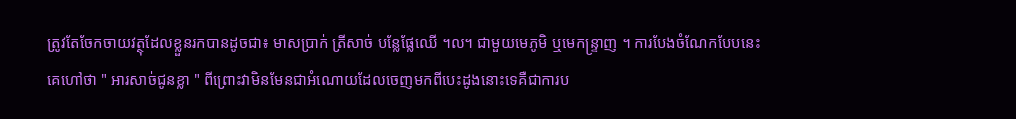ត្រូវតែចែកចាយវត្ថុដែលខ្លួនរកបានដូចជា៖ មាសប្រាក់ ត្រីសាច់ បន្លែផ្លែឈើ ។ល។ ជាមួយមេភូមិ ឬមេកន្ទ្រាញ ។ ការបែងចំណែកបែបនេះ គេហៅថា " អារសាច់ជូនខ្លា " ពីព្រោះវាមិនមែនជាអំណោយដែលចេញមកពីបេះដូងនោះទេគឺជាការប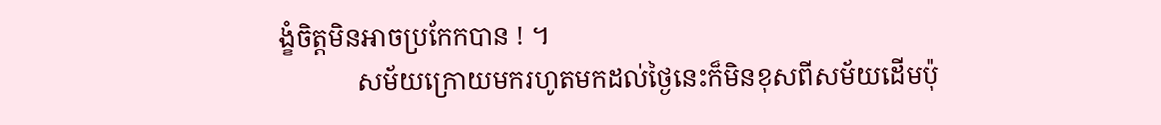ង្ខំចិត្តមិនអាចប្រកែកបាន ! ។
            សម័យក្រោយមករហូតមកដល់ថ្ងៃនេះក៏មិនខុសពីសម័យដើមប៉ុ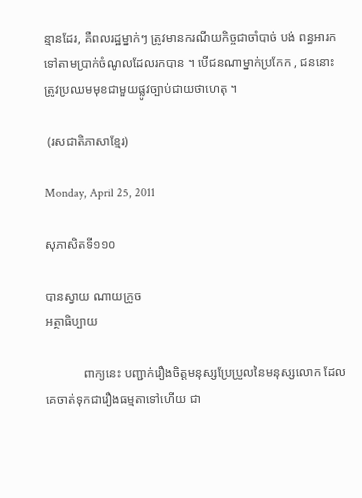ន្មានដែរ, គឺពលរដ្ឋម្នាក់ៗ ត្រូវមានករណីយកិច្ចជាចាំបាច់ បង់ ពន្ធអារកទៅតាមប្រាក់ចំណូលដែលរកបាន ។ បើជនណាម្នាក់ប្រកែក , ជននោះ ត្រូវប្រឈមមុខជាមួយផ្លូវច្បាប់ជាយថាហេតុ ។

 (រសជាតិភាសាខ្មែរ)

Monday, April 25, 2011

សុភាសិតទី១១០

បានស្វាយ ណាយក្រូច
អត្ថាធិប្បាយ

            ពាក្យនេះ បញ្ជាក់រឿងចិត្តមនុស្សប្រែប្រួលនៃមនុស្សលោក ដែលគេចាត់ទុកជារឿងធម្មតាទៅហើយ ជា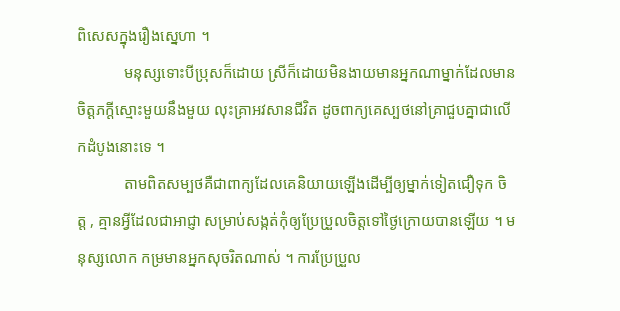ពិសេសក្នុងរឿងស្នេហា ។
            មនុស្សទោះបីប្រុសក៏ដោយ ស្រីក៏ដោយមិនងាយមានអ្នកណាម្នាក់ដែលមានចិត្តភក្តីស្មោះមួយនឹងមួយ លុះគ្រាអវសានជីវិត ដូចពាក្យគេស្បថនៅគ្រាជួបគ្នាជាលើកដំបូងនោះទេ ។
            តាមពិតសម្បថគឺជាពាក្យដែលគេនិយាយឡើងដើម្បីឲ្យម្នាក់ទៀតជឿទុក ចិត្ត , គ្មានអ្វីដែលជាអាជ្ញា សម្រាប់សង្កត់កុំឲ្យប្រែប្រួលចិត្តទៅថ្ងៃក្រោយបានឡើយ ។ មនុស្សលោក កម្រមានអ្នកសុចរិតណាស់ ។ ការប្រែប្រួល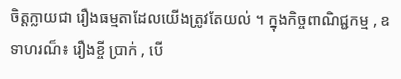ចិត្តក្លាយជា រឿងធម្មតាដែលយើងត្រូវតែយល់ ។ ក្នុងកិច្ចពាណិជ្ជកម្ម , ឧទាហរណ៏៖ រឿងខ្ចី ប្រាក់ , បើ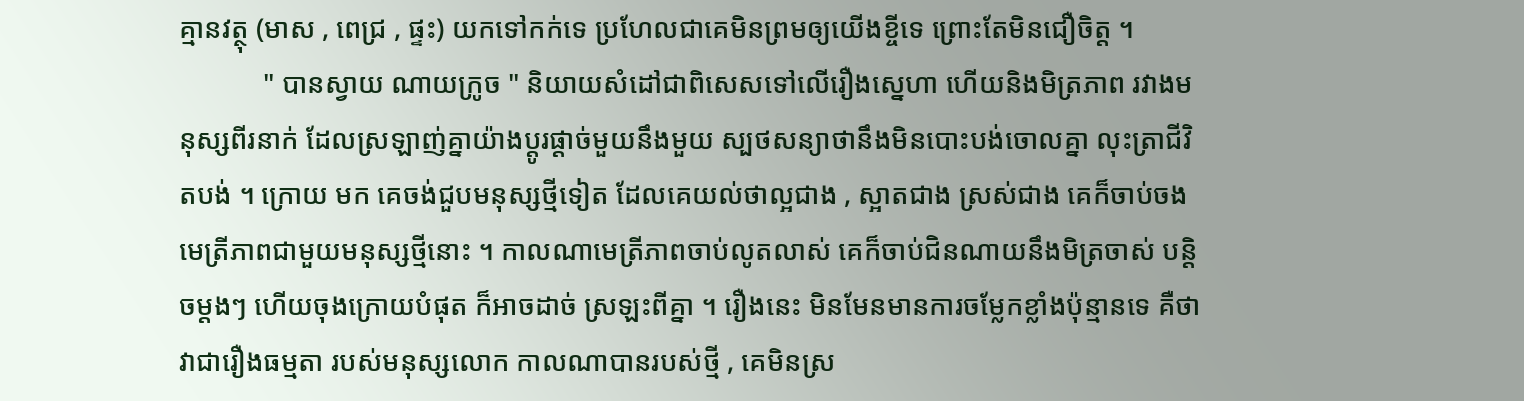គ្មានវត្ថុ (មាស , ពេជ្រ , ផ្ទះ) យកទៅកក់ទេ ប្រហែលជាគេមិនព្រមឲ្យយើងខ្ចីទេ ព្រោះតែមិនជឿចិត្ត ។
            " បានស្វាយ ណាយក្រូច " និយាយសំដៅជាពិសេសទៅលើរឿងស្នេហា ហើយនិងមិត្រភាព រវាងមនុស្សពីរនាក់ ដែលស្រឡាញ់គ្នាយ៉ាងប្តូរផ្តាច់មួយនឹងមួយ ស្បថសន្យាថានឹងមិនបោះបង់ចោលគ្នា លុះត្រាជីវិតបង់ ។ ក្រោយ មក គេចង់ជួបមនុស្សថ្មីទៀត ដែលគេយល់ថាល្អជាង , ស្អាតជាង ស្រស់ជាង គេក៏ចាប់ចងមេត្រីភាពជាមួយមនុស្សថ្មីនោះ ។ កាលណាមេត្រីភាពចាប់លូតលាស់ គេក៏ចាប់ជិនណាយនឹងមិត្រចាស់ បន្តិចម្តងៗ ហើយចុងក្រោយបំផុត ក៏អាចដាច់ ស្រឡះពីគ្នា ។ រឿងនេះ មិនមែនមានការចម្លែកខ្លាំងប៉ុន្មានទេ គឺថាវាជារឿងធម្មតា របស់មនុស្សលោក កាលណាបានរបស់ថ្មី , គេមិនស្រ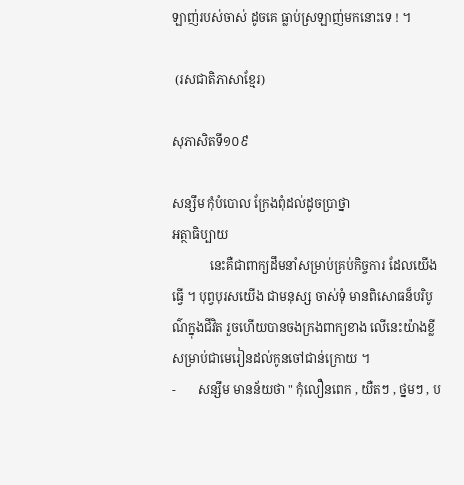ឡាញ់របស់ចាស់ ដូចគេ ធ្លាប់ស្រឡាញ់មកនោះទេ ! ។

 (រសជាតិភាសាខ្មែរ)

សុភាសិតទី១០៩

សន្សឹម កុំបំបោល ក្រែងពុំដល់ដូចប្រាថ្នា
អត្ថាធិប្បាយ
            នេះគឺជាពាក្យដឹមនាំសម្រាប់គ្រប់កិច្ចការ ដែលយើងធ្វើ ។ បុព្វបុរសយើង ជាមនុស្ស ចាស់ទុំ មានពិសោធន៏បរិបូណ៌ក្នុងជីវិត រួចហើយបានចងក្រងពាក្យខាង លើនេះយ៉ាងខ្លីសម្រាប់ជាមេរៀនដល់កូនចៅជាន់ក្រោយ ។
-       សន្សឹម មានន័យថា " កុំលឿនពេក , យឺតៗ , ថ្នមៗ , ប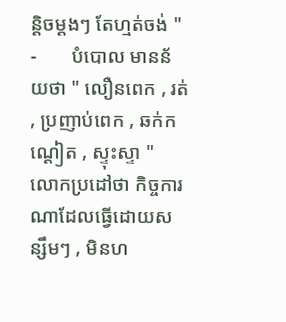ន្តិចម្តងៗ តែហ្មត់ចង់ "
-       បំបោល មានន័យថា " លឿនពេក , រត់ , ប្រញាប់ពេក , ឆក់កណ្តៀត , ស្ទុះស្ទា "
លោកប្រដៅថា កិច្ចការណាដែលធ្វើដោយសន្សឹមៗ , មិនហ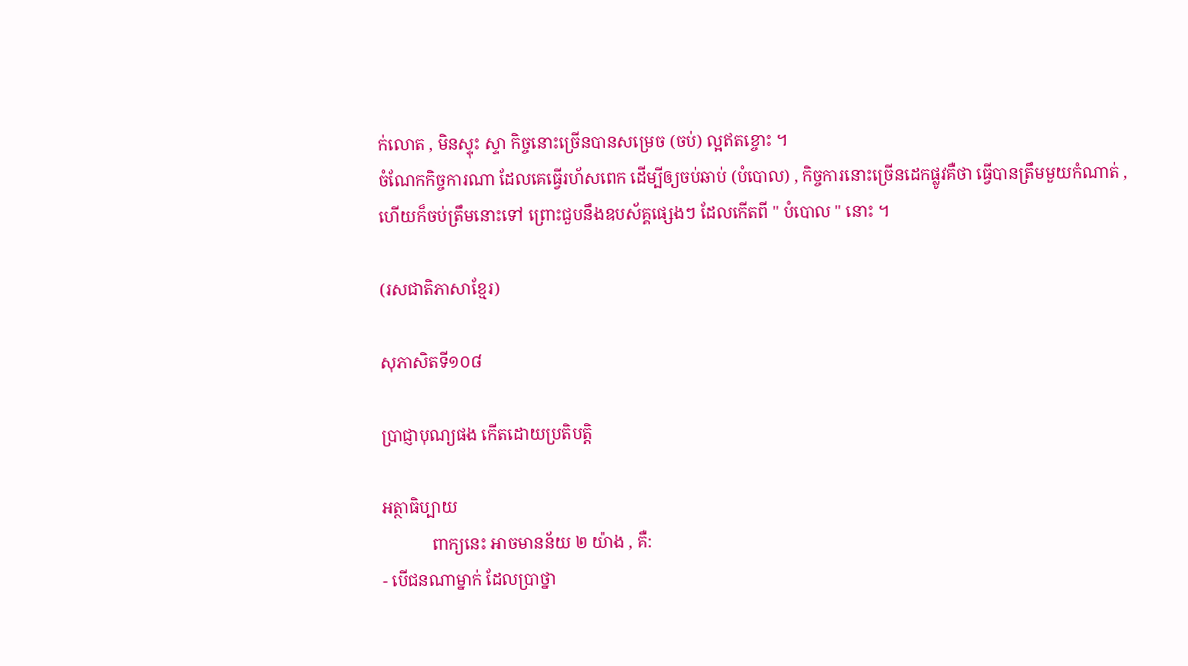ក់លោត , មិនស្ទុះ ស្ទា កិច្ចនោះច្រើនបានសម្រេច (ចប់) ល្អឥតខ្ចោះ ។
ចំណែកកិច្ចការណា ដែលគេធ្វើរហ័សពេក ដើម្បីឲ្យចប់ឆាប់ (បំបោល) , កិច្ចការនោះច្រើនដេកផ្លូវគឺថា ធ្វើបានត្រឹមមួយកំណាត់ , ហើយក៏ចប់ត្រឹមនោះទៅ ព្រោះជួបនឹងឧបស័គ្គផ្សេងៗ ដែលកើតពី " បំបោល " នោះ ។

(រសជាតិភាសាខ្មែរ)

សុភាសិតទី១០៨

ប្រាជ្ញាបុណ្យផង កើតដោយប្រតិបត្តិ

អត្ថាធិប្បាយ
            ពាក្យនេះ អាចមានន័យ ២ យ៉ាង , គឺ:
- បើជនណាម្នាក់ ដែលប្រាថ្នា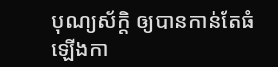បុណ្យស័ក្តិ ឲ្យបានកាន់តែធំឡើងកា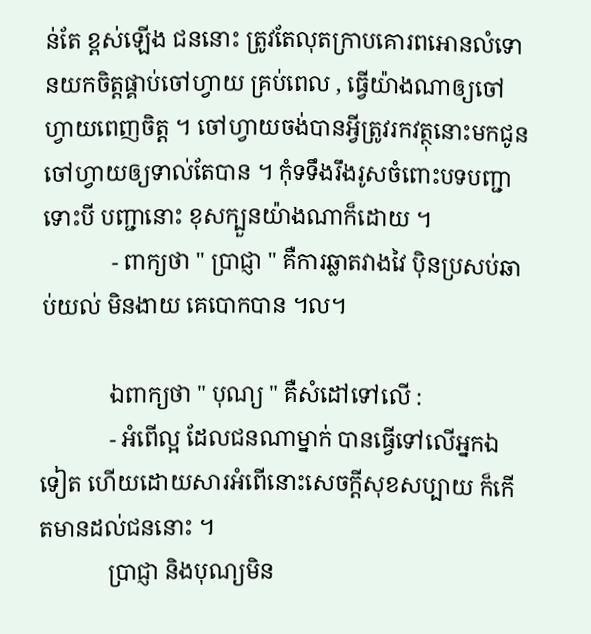ន់តែ ខ្ពស់ឡើង ជននោះ ត្រូវតែលុតក្រាបគោរពអោនលំទោនយកចិត្តផ្គាប់ចៅហ្វាយ គ្រប់ពេល , ធ្វើយ៉ាងណាឲ្យចៅហ្វាយពេញចិត្ត ។ ចៅហ្វាយចង់បានអ្វីត្រូវរកវត្ថុនោះមកជូនចៅហ្វាយឲ្យទាល់តែបាន ។ កុំទទឹងរឹងរូសចំពោះបទបញ្ជាទោះបី បញ្ជានោះ ខុសក្បួនយ៉ាងណាក៏ដោយ ។
            - ពាក្យថា " ប្រាជ្ញា " គឺការឆ្លាតវាងវៃ ប៉ិនប្រសប់ឆាប់យល់ មិនងាយ គេបោកបាន ។ល។

            ឯពាក្យថា " បុណ្យ " គឺសំដៅទៅលើ :
            - អំពើល្អ ដែលជនណាម្នាក់ បានធ្វើទៅលើអ្នកឯទៀត ហើយដោយសារអំពើនោះសេចក្តីសុខសប្បាយ ក៏កើតមានដល់ជននោះ ។
            ប្រាជ្ញា និងបុណ្យមិន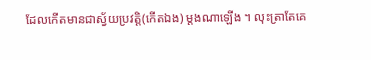ដែលកើតមានជាស្វ័យប្រវត្តិ(កើតឯង) ម្តងណាឡើង ។ លុះត្រាតែគេ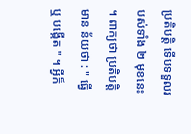ប្រតិបត្តិ ទើបទទួលរបស់ទាំង ២ មុខនេះ ។ ពាក្យថា ប្រតិបត្តិមាន ន័យថា : " ធ្វើ ឬ បង្កើត " ។ អ្វីក៏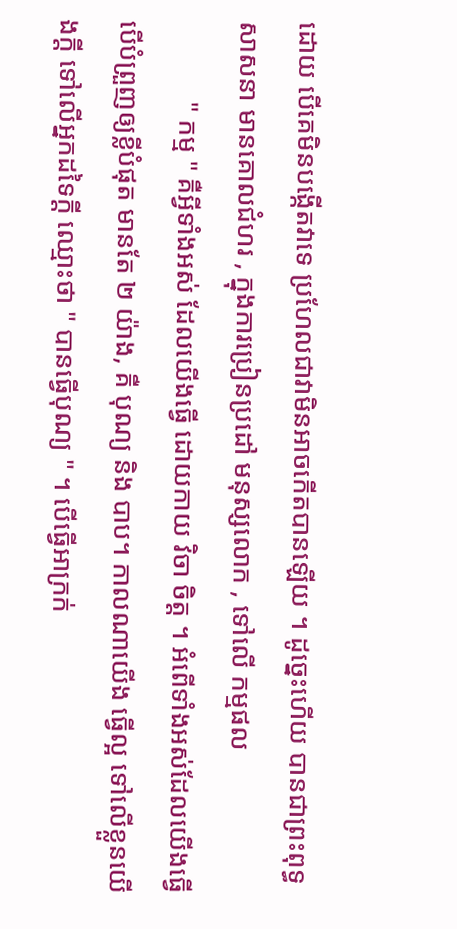ដោយ បើគេមិនបង្កើតវាទេ ប្រហែលជាវាមិនអាចកើតបានឡើយ ។ ដូច្នេះហើយ បានជាព្រះពុទ្ធសាសនា មានគោលជំហរ , ក្នុងការប្រៀនប្រដៅ មនុស្សលោក , ទៅលើ កម្មផល
            " កម្ម " គឺអ្វីទាំងអស់ ដែលយើងធ្វើ ដោយកាយ វិចា ចិត្ត ។ អំពើទាំងអស់ដែលយើងធ្វើ បើបំព្រួញឲ្យខ្លីបំផុត មានតែ ២ យ៉ាង, គឺ បុណ្យ និង បាប។ កាលណាយើង ធ្វើល្អ ទៅលើខ្លួនយើងក្តី ទៅលើអ្នកដទៃក្តី ឈ្មោះថា " បានធ្វើបុណ្យ " ។ បើធ្វើអាក្រក់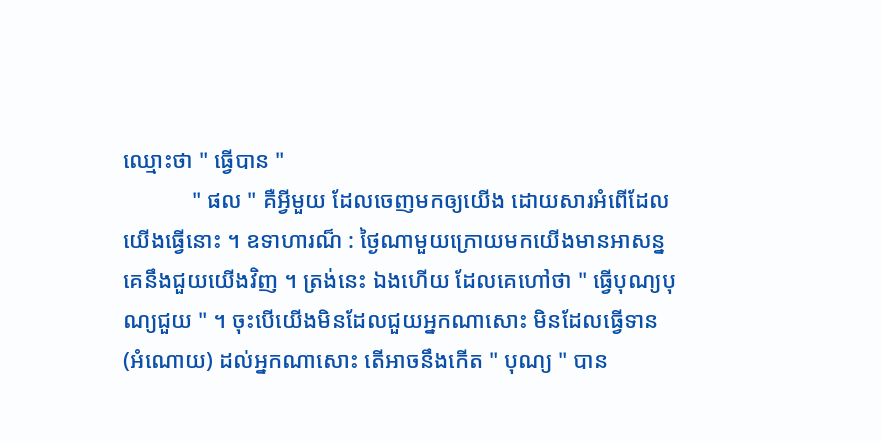ឈ្មោះថា " ធ្វើបាន "
            " ផល " គឺអ្វីមួយ ដែលចេញមកឲ្យយើង ដោយសារអំពើដែលយើងធ្វើនោះ ។ ឧទាហារណ៏ : ថ្ងៃណាមួយក្រោយមកយើងមានអាសន្នគេនឹងជួយយើងវិញ ។ ត្រង់នេះ ឯងហើយ ដែលគេហៅថា " ធ្វើបុណ្យបុណ្យជួយ " ។ ចុះបើយើងមិនដែលជួយអ្នកណាសោះ មិនដែលធ្វើទាន (អំណោយ) ដល់អ្នកណាសោះ តើអាចនឹងកើត " បុណ្យ " បាន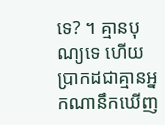ទេ? ។ គ្មានបុណ្យទេ ហើយប្រាកដជាគ្មានអ្នកណានឹកឃើញ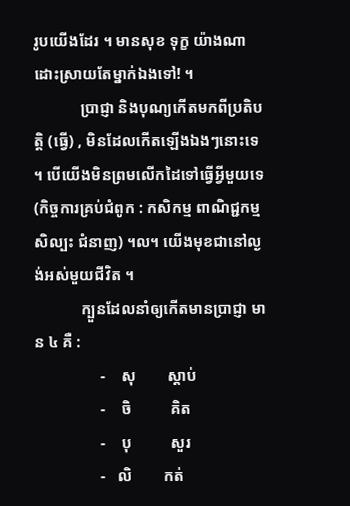រូបយើងដែរ ។ មានសុខ ទុក្ខ យ៉ាងណាដោះស្រាយតែម្នាក់ឯងទៅ! ។
            ប្រាជ្ញា និងបុណ្យកើតមកពីប្រតិបត្តិ (ធ្វើ) , មិនដែលកើតឡើងឯងៗនោះទេ ។ បើយើងមិនព្រមលើកដៃទៅធ្វើអ្វីមួយទេ (កិច្ចការគ្រប់ជំពូក : កសិកម្ម ពាណិជ្ជកម្ម សិល្បះ ជំនាញ) ។ល។ យើងមុខជានៅល្ងង់អស់មួយជីវិត ។
            ក្បួនដែលនាំឲ្យកើតមានប្រាជ្ញា មាន ៤ គឺ :
                 -    សុ        ស្តាប់
                 -    ចិ          គិត
                 -    បុ          សួរ
                 -   លិ        កត់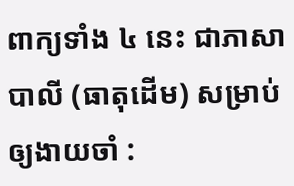ពាក្យទាំង ៤ នេះ ជាភាសាបាលី (ធាតុដើម) សម្រាប់ឲ្យងាយចាំ :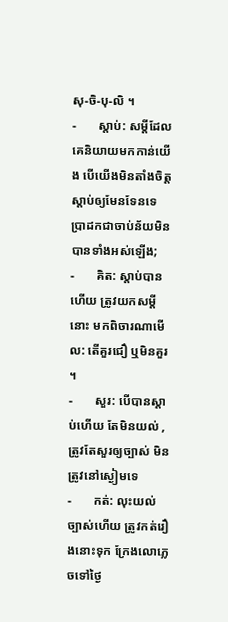សុ-ចិ-បុ-លិ ។
-       ស្តាប់: សម្តីដែលគេនិយាយមកកាន់យើង បើយើងមិនតាំងចិត្តស្តាប់ឲ្យមែនទែនទេ ប្រាដកជាចាប់ន័យមិនបានទាំងអស់ឡើង;
-       គិត: ស្តាប់បានហើយ ត្រូវយកសម្តីនោះ មកពិចារណាមើល: តើគួរជឿ ឬមិនគួរ ។
-       សួរ: បើបានស្តាប់ហើយ តែមិនយល់ , ត្រូវតែសួរឲ្យច្បាស់ មិនត្រូវនៅស្ងៀមទេ
-       កត់: លុះយល់ច្បាស់ហើយ ត្រូវកត់រឿងនោះទុក ក្រែងលោភ្លេចទៅថ្ងៃ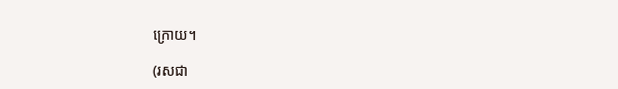ក្រោយ។

(រសជា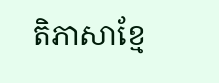តិភាសាខ្មែ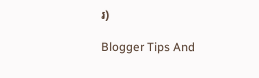រ)

Blogger Tips And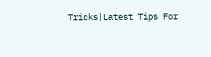Tricks|Latest Tips For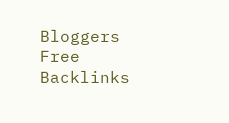Bloggers Free Backlinks